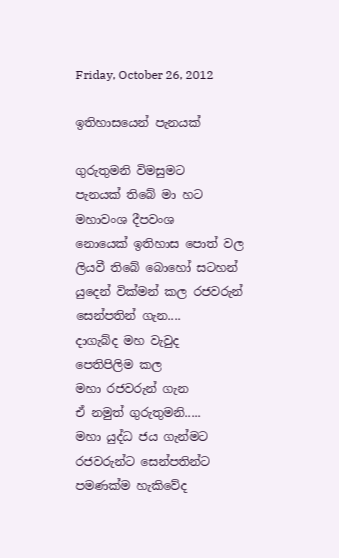Friday, October 26, 2012

ඉතිහාසයෙන් පැනයක්

ගුරුතුමනි විමසුමට
පැනයක් තිබේ මා හට
මහාවංශ දීපවංශ
නොයෙක් ඉතිහාස පොත් වල
ලියවී තිබේ බොහෝ සටහන්
යුදෙන් වික්මන් කල රජවරුන්
සෙන්පතින් ගැන....
දාගැබ්ද මහ වැවුද
පෙතිපිලිම කල
මහා රජවරුන් ගැන
ඒ නමුත් ගුරුතුමනි.....
මහා යුද්ධ ජය ගැන්මට
රජවරුන්ට සෙන්පතින්ට
පමණක්ම හැකිවේද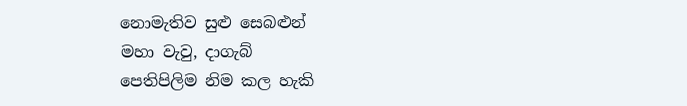නොමැතිව සුළු සෙබළුන්
මහා වැවු, දාගැබ්
පෙතිපිලිම නිම කල හැකි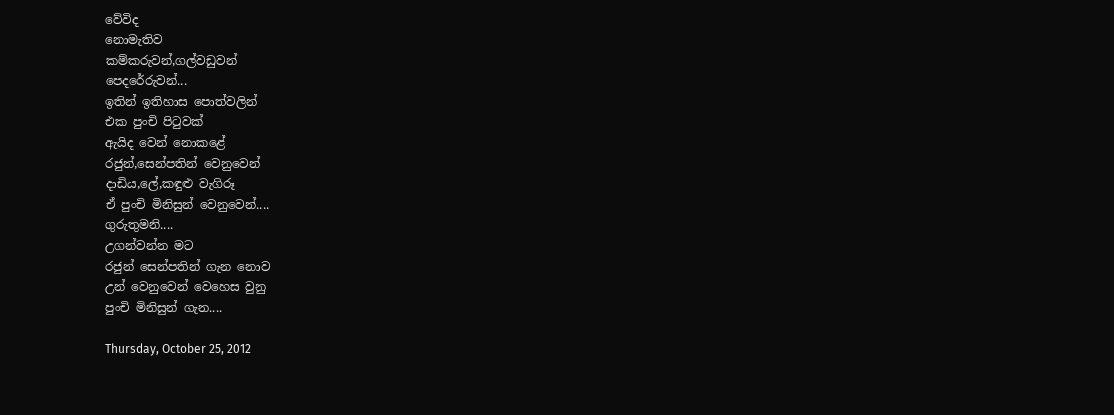වේවිද
නොමැතිව
කම්කරුවන්,ගල්වඩුවන්
පෙදරේරුවන්...
ඉතින් ඉතිහාස පොත්වලින්
එක පුංචි පිටුවක්
ඇයිද වෙන් නොකළේ
රජුන්,සෙන්පතින් වෙනුවෙන්
දාඩිය,ලේ,කඳුළු වැගිරූ
ඒ පුංචි මිනිසුන් වෙනුවෙන්....
ගුරුතුමනි....
උගන්වන්න මට
රජුන් සෙන්පතින් ගැන නොව
උන් වෙනුවෙන් වෙහෙස වුනු
පුංචි මිනිසුන් ගැන....

Thursday, October 25, 2012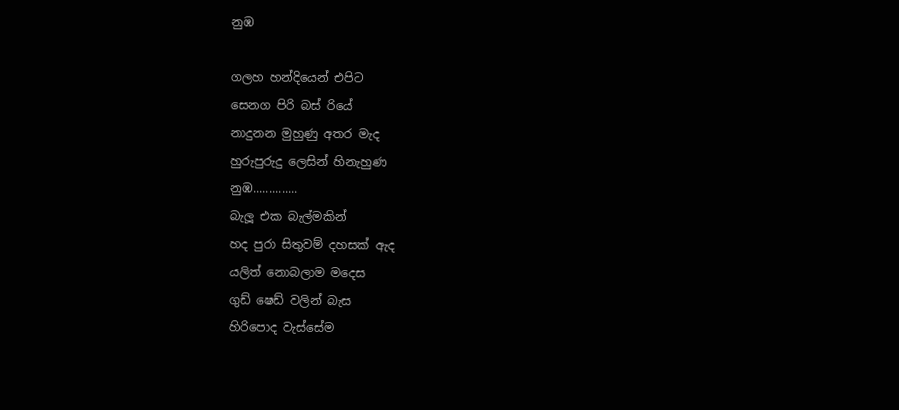නුඹ

ගලහ හන්දියෙන් එපිට
සෙනග පිරි බස් රියේ
නාදුනන මුහුණු අතර මැද
හුරුපුරුදු ලෙසින් හිනැහුණ
නුඹ..............
බැලූ එක බැල්මකින්
හද පුරා සිතුවම් දහසක් ඇද
යලිත් නොබලාම මදෙස
ගුඩ් ෂෙඩ් වලින් බැස
හිරිපොද වැස්සේම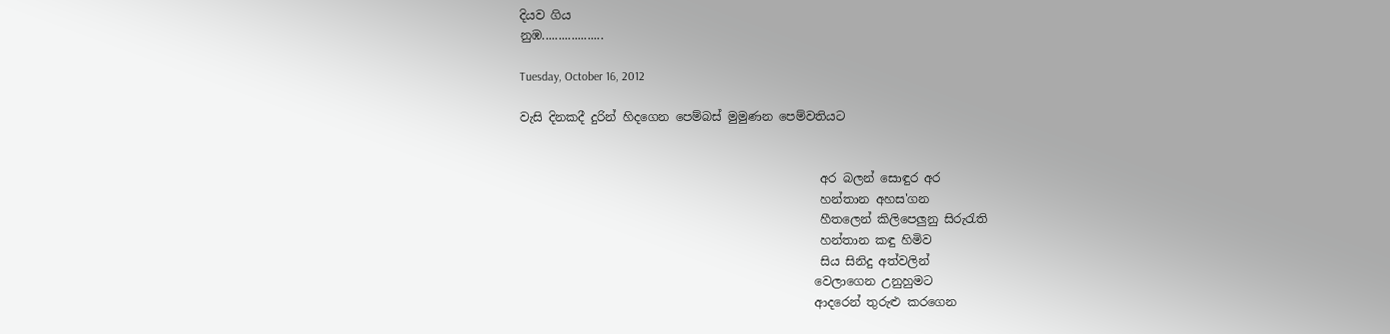දියව ගිය
නුඹ...................

Tuesday, October 16, 2012

වැසි දිනකදී දුරින් හිදගෙන පෙම්බස් මුමුණන පෙම්වතියට


                                                  අර බලන් සොඳුර අර
                                                  හන්තාන අහස'ගන
                                                  හීතලෙන් කිලිපෙලුනු සිරුරැති
                                                  හන්තාන කඳු හිමිව
                                                  සිය සිනිදු අත්වලින්
                                                 වෙලාගෙන උනුහුමට
                                                 ආදරෙන් තුරුළු කරගෙන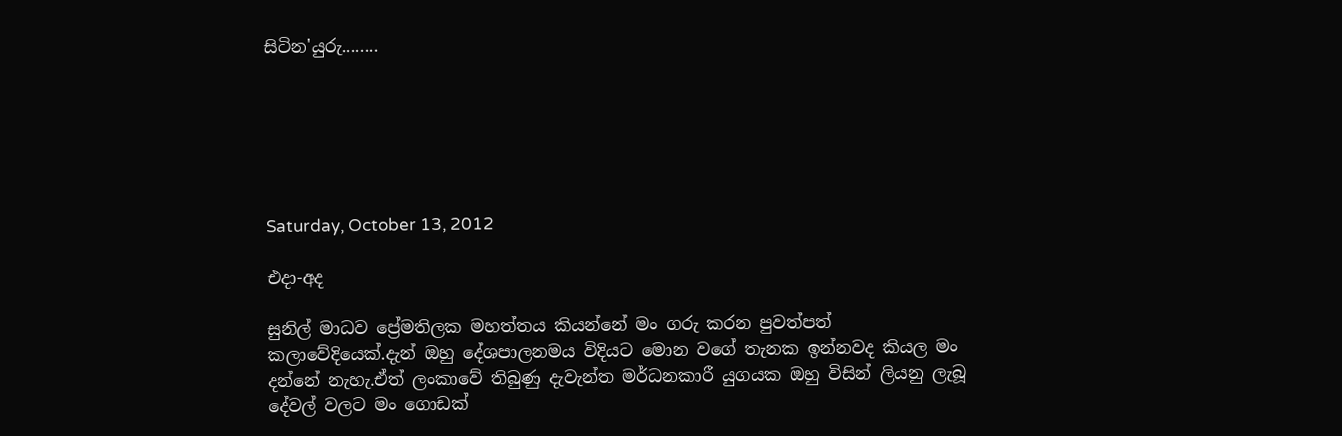සිටින'යුරු........






Saturday, October 13, 2012

එදා-අද

සුනිල් මාධව ප්‍රේමතිලක මහත්තය කියන්නේ මං ගරු කරන පුවත්පත් කලාවේදියෙක්.දැන් ඔහු දේශපාලනමය විදියට මොන වගේ තැනක ඉන්නවද කියල මං දන්නේ නැහැ.ඒත් ලංකාවේ තිබුණු දැවැන්ත මර්ධනකාරී යුගයක ඔහු විසින් ලියනු ලැබූ දේවල් වලට මං ගොඩක්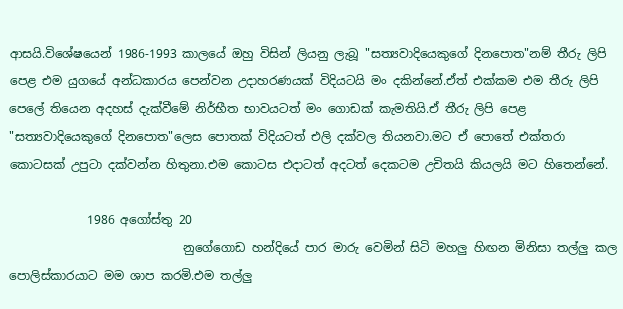ආසයි.විශේෂයෙන් 1986-1993 කාලයේ ඔහු විසින් ලියනු ලැබූ "සත්‍යවාදියෙකුගේ දිනපොත"නම් තීරු ලිපි පෙළ එම යුගයේ අන්ධකාරය පෙන්වන උදාහරණයක් විදියටයි මං දකින්නේ.ඒත් එක්කම එම තීරු ලිපි පෙලේ තියෙන අදහස් දැක්වීමේ නිර්භීත භාවයටත් මං ගොඩක් කැමතියි.ඒ තීරු ලිපි පෙළ "සත්‍යවාදියෙකුගේ දිනපොත"ලෙස පොතක් විදියටත් එලි දක්වල තියනවා.මට ඒ පොතේ එක්තරා කොටසක් උපුටා දක්වන්න හිතුනා.එම කොටස එදාටත් අදටත් දෙකටම උචිතයි කියලයි මට හිතෙන්නේ.

             1986 අගෝස්තු 20
                             නුගේගොඩ හන්දියේ පාර මාරු වෙමින් සිටි මහලු හිඟන මිනිසා තල්ලු කල පොලිස්කාරයාට මම ශාප කරමි.එම තල්ලු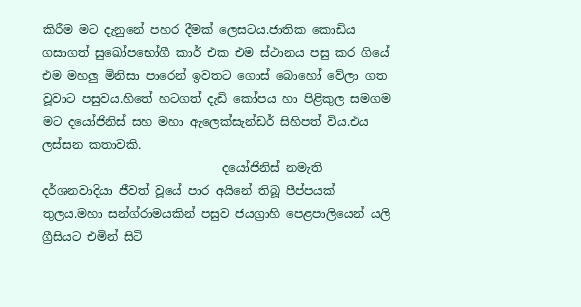කිරීම මට දැනුනේ පහර දීමක් ලෙසටය.ජාතික කොඩිය ගසාගත් සුඛෝපභෝගී කාර් එක එම ස්ථානය පසු කර ගියේ එම මහලු මිනිසා පාරෙන් ඉවතට ගොස් බොහෝ වේලා ගත වූවාට පසුවය.හිතේ හටගත් දැඩි කෝපය හා පිළිකුල සමගම මට දයෝජිනිස් සහ මහා ඇලෙක්සැන්ඩර් සිහිපත් විය.එය ලස්සන කතාවකි.
                              දයෝජිනිස් නමැති දර්ශනවාදියා ජීවත් වූයේ පාර අයිනේ තිබූ පීප්පයක් තුලය.මහා සන්ග්රාමයකින් පසුව ජයග්‍රාහි පෙළපාලියෙන් යලි ග්‍රීසියට එමින් සිටි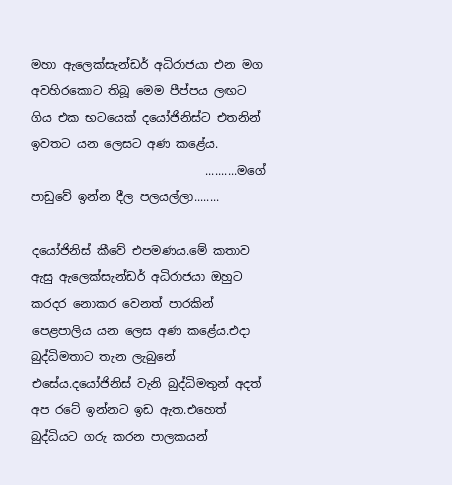මහා ඇලෙක්සැන්ඩර් අධිරාජයා එන මග අවහිරකොට තිබූ මෙම පීප්පය ලඟට ගිය එක භටයෙක් දයෝජිනිස්ට එතනින් ඉවතට යන ලෙසට අණ කළේය.
                             ..........මගේ පාඩුවේ ඉන්න දීල පලයල්ලා........

දයෝජිනිස් කීවේ එපමණය.මේ කතාව ඇසු ඇලෙක්සැන්ඩර් අධිරාජයා ඔහුට කරදර නොකර වෙනත් පාරකින් පෙළපාලිය යන ලෙස අණ කළේය.එදා බුද්ධිමතාට තැන ලැබුනේ එසේය.දයෝජිනිස් වැනි බුද්ධිමතුන් අදත් අප රටේ ඉන්නට ඉඩ ඇත.එහෙත් බුද්ධියට ගරු කරන පාලකයන්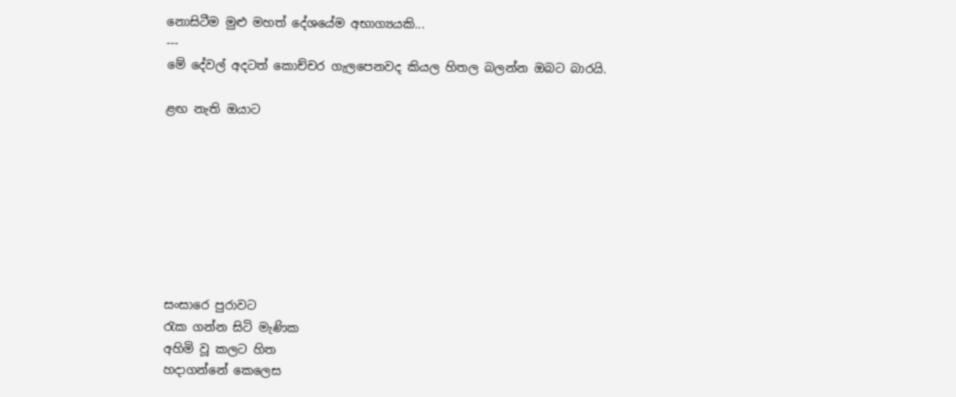නොසිටීම මුළු මහත් දේශයේම අභාග්‍යයකි...
---
මේ දේවල් අදටත් කොච්චර ගැලපෙනවද කියල හිතල බලන්න ඔබට බාරයි.

ළඟ නැති ඔයාට








සංසාරෙ පුරාවට
රැක ගන්න සිටි මැණික
අහිමි වූ කලට හිත
හදාගන්නේ කෙලෙස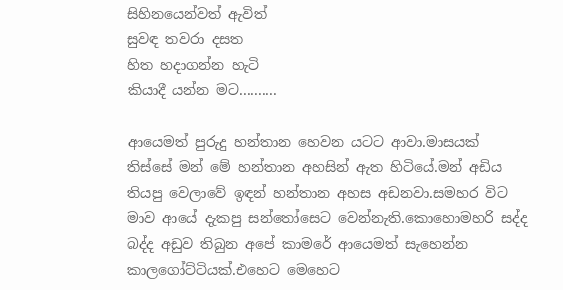සිහිනයෙන්වත් ඇවිත්
සුවඳ තවරා දසත
හිත හදාගන්න හැටි
කියාදී යන්න මට..........

ආයෙමත් පුරුදු හන්තාන හෙවන යටට ආවා.මාසයක් තිස්සේ මන් මේ හන්තාන අහසින් ඇත හිටියේ.මන් අඩිය තියපු වෙලාවේ ඉඳන් හන්තාන අහස අඩනවා.සමහර විට මාව ආයේ දැකපු සන්තෝසෙට වෙන්නැති.කොහොමහරි සද්ද බද්ද අඩුව තිබුන අපේ කාමරේ ආයෙමත් සැහෙන්න කාලගෝට්ටියක්.එහෙට මෙහෙට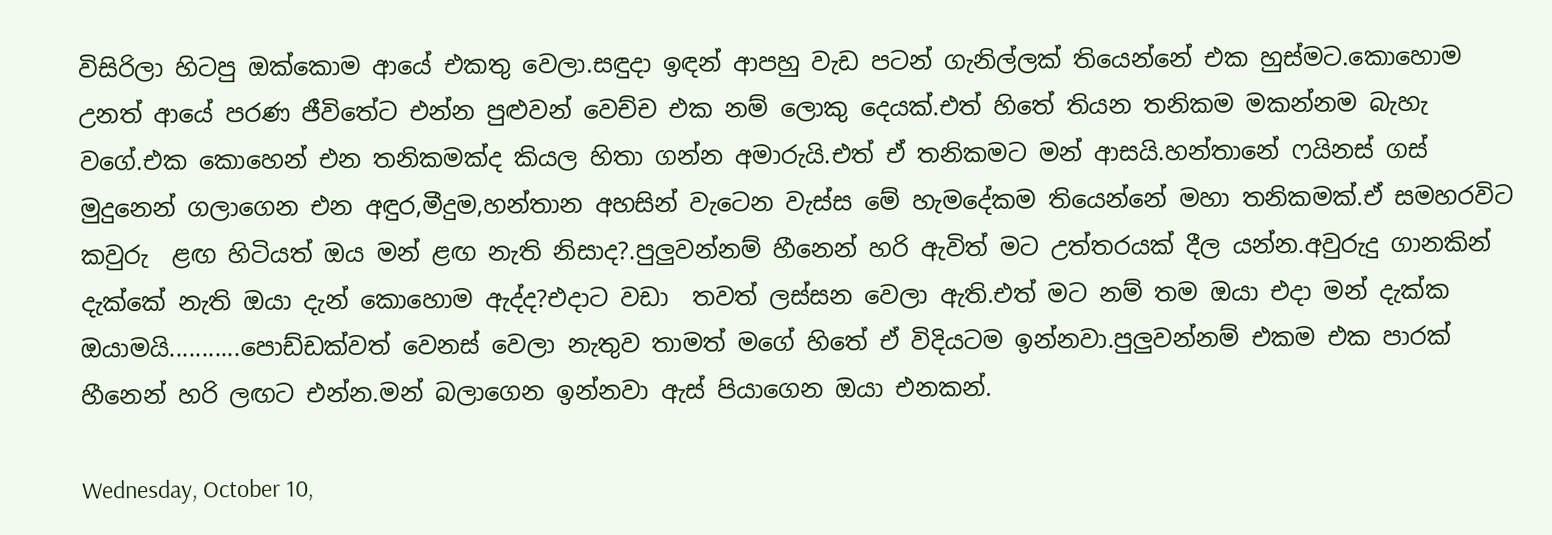විසිරිලා හිටපු ඔක්කොම ආයේ එකතු වෙලා.සඳුදා ඉඳන් ආපහු වැඩ පටන් ගැනිල්ලක් තියෙන්නේ එක හුස්මට.කොහොම උනත් ආයේ පරණ ජීවිතේට එන්න පුළුවන් වෙච්ච එක නම් ලොකු දෙයක්.එත් හිතේ තියන තනිකම මකන්නම බැහැ වගේ.එක කොහෙන් එන තනිකමක්ද කියල හිතා ගන්න අමාරුයි.එත් ඒ තනිකමට මන් ආසයි.හන්තානේ ෆයිනස් ගස් මුදුනෙන් ගලාගෙන එන අඳුර,මීදුම,හන්තාන අහසින් වැටෙන වැස්ස මේ හැමදේකම තියෙන්නේ මහා තනිකමක්.ඒ සමහරවිට කවුරු  ළඟ හිටියත් ඔය මන් ළඟ නැති නිසාද?.පුලුවන්නම් හීනෙන් හරි ඇවිත් මට උත්තරයක් දීල යන්න.අවුරුදු ගානකින් දැක්කේ නැති ඔයා දැන් කොහොම ඇද්ද?එදාට වඩා  තවත් ලස්සන වෙලා ඇති.එත් මට නම් තම ඔයා එදා මන් දැක්ක ඔයාමයි...........පොඩ්ඩක්වත් වෙනස් වෙලා නැතුව තාමත් මගේ හිතේ ඒ විදියටම ඉන්නවා.පුලුවන්නම් එකම එක පාරක් හීනෙන් හරි ලඟට එන්න.මන් බලාගෙන ඉන්නවා ඇස් පියාගෙන ඔයා එනකන්.

Wednesday, October 10,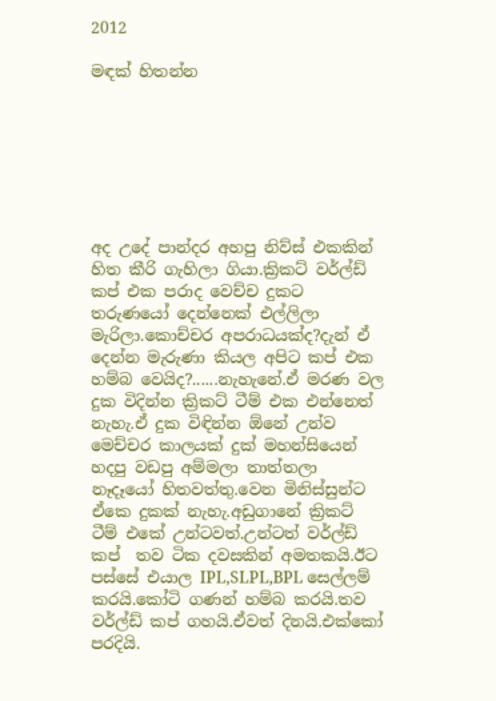2012

මඳක් හිතන්න







අද උදේ පාන්දර අහපු නිව්ස් එකකින් හිත කීරි ගැහිලා ගියා.ක්‍රිකට් වර්ල්ඩ් කප් එක පරාද වෙච්ච දුකට තරුණයෝ දෙන්නෙක් එල්ලිලා මැරිලා.කොච්චර අපරාධයක්ද?දැන් ඒ දෙන්න මැරුණා කියල අපිට කප් එක හම්බ වෙයිද?......නැහැනේ.ඒ මරණ වල දුක විදින්න ක්‍රිකට් ටීම් එක එන්නෙත් නැහැ.ඒ දුක විඳින්න ඕනේ උන්ව මෙච්චර කාලයක් දුක් මහන්සියෙන් හදපු වඩපු අම්මලා තාත්තලා නෑදෑයෝ හිතවත්තු.වෙන මිනිස්සුන්ට ඒකෙ දුකක් නැහැ.අඩුගානේ ක්‍රිකට් ටීම් එකේ උන්ටවත්.උන්ටත් වර්ල්ඩ්  කප්  තව ටික දවසකින් අමතකයි.ඊට පස්සේ එයාල IPL,SLPL,BPL සෙල්ලම් කරයි.කෝටි ගණන් හම්බ කරයි.තව වර්ල්ඩ් කප් ගහයි.ඒවත් දිනයි.එක්කෝ පරදියි.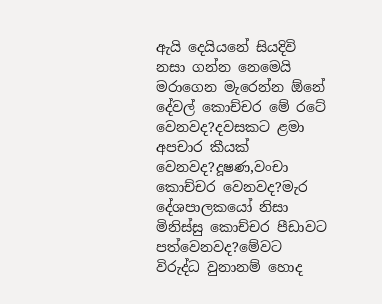ඇයි දෙයියනේ සියදිවි නසා ගන්න නෙමෙයි මරාගෙන මැරෙන්න ඕනේ දේවල් කොච්චර මේ රටේ වෙනවද?දවසකට ළමා අපචාර කීයක් වෙනවද?දූෂණ,වංචා කොච්චර වෙනවද?මැර දේශපාලකයෝ නිසා මිනිස්සු කොච්චර පීඩාවට පත්වෙනවද?මේවට විරුද්ධ වුනානම් හොද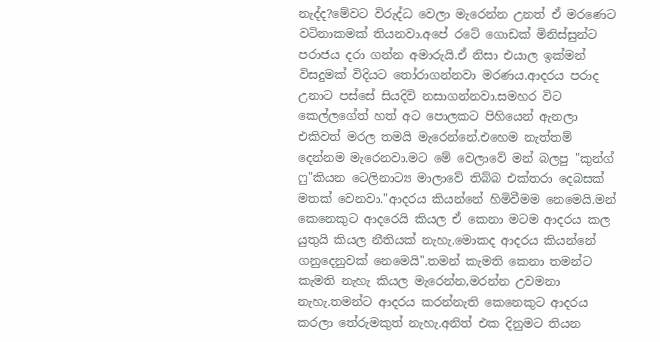නැද්ද?මේවට විරුද්ධ වෙලා මැරෙන්න උනත් ඒ මරණෙට වටිනාකමක් තියනවා.අපේ රටේ ගොඩක් මිනිස්සුන්ට පරාජය දරා ගන්න අමාරුයි.ඒ නිසා එයාල ඉක්මන් විසදුමක් විදියට තෝරාගන්නවා මරණය.ආදරය පරාද උනාට පස්සේ සියදිවි නසාගන්නවා.සමහර විට කෙල්ලගේත් හත් අට පොලකට පිහියෙන් ඇනලා එකිවත් මරල තමයි මැරෙන්නේ.එහෙම නැත්තම් දෙන්නම මැරෙනවා.මට මේ වෙලාවේ මන් බලපු "කුන්ග් ෆු"කියන ටෙලිනාට්‍ය මාලාවේ තිබ්බ එක්තරා දෙබසක් මතක් වෙනවා."ආදරය කියන්නේ හිමිවීමම නෙමෙයි.මන් කෙනෙකුට ආදරෙයි කියල ඒ කෙනා මටම ආදරය කල යුතුයි කියල නීතියක් නැහැ.මොකද ආදරය කියන්නේ ගනුදෙනුවක් නෙමෙයි".තමන් කැමති කෙනා තමන්ට කැමති නැහැ කියල මැරෙන්න,මරන්න උවමනා නැහැ.තමන්ට ආදරය කරන්නැති කෙනෙකුට ආදරය කරලා තේරුමකුත් නැහැ.අනිත් එක දිනුමට තියන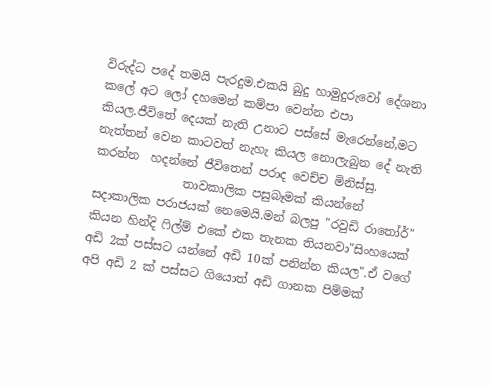විරුද්ධ පදේ තමයි පැරදුම.එකයි බුදු හාමුදුරුවෝ දේශනා කලේ අට ලෝ දහමෙන් කම්පා වෙන්න එපා කියල.ජීවිතේ දෙයක් නැති උනාට පස්සේ මැරෙන්නේ,මට නැත්තන් වෙන කාටවත් නැහැ කියල නොලැබුන දේ නැති කරන්න  හදන්නේ ජීවිතෙන් පරාද වෙච්ච මිනිස්සු.
               තාවකාලික පසුබෑමක් කියන්නේ සදාකාලික පරාජයක් නෙමෙයි.මන් බලපු "රවුඩි රාතෝර්" කියන හින්දි ෆිල්ම් එකේ එක තැනක තියනවා"සිංහයෙක් අඩි 2ක් පස්සට යන්නේ අඩි 10ක් පනින්න කියල".ඒ වගේ අපි අඩි 2 ක් පස්සට ගියොත් අඩි ගානක පිම්මක්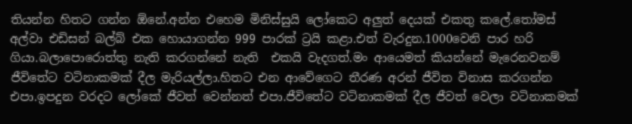තියන්න හිතට ගන්න ඕනේ.අන්න එහෙම මිනිස්සුයි ලෝකෙට අලුත් දෙයක් එකතු කලේ.තෝමස් අල්වා එඩිසන් බල්බ් එක හොයාගන්න 999 පාරක් ට්‍රයි කළා.එත් වැරදුන.1000වෙනි පාර හරි ගියා.බලාපොරොත්තු නැති කරගන්නේ නැති  එකයි වැදගත්.මං ආයෙමත් කියන්නේ මැරෙනවනම් ජීවිතේට වටිනාකමක් දීල මැරියල්ලා.හිතට එන ආවේගෙට තීරණ අරන් ජීවිත විනාස කරගන්න එපා.ඉපදුන වරදට ලෝකේ ජීවත් වෙන්නත් එපා.ජීවිතේට වටිනාකමක් දීල ජීවත් වෙලා වටිනාකමක්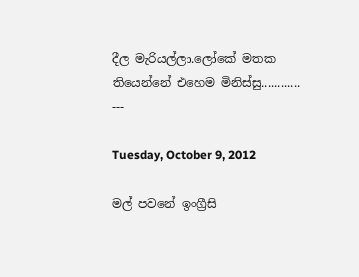දීල මැරියල්ලා.ලෝකේ මතක තියෙන්නේ එහෙම මිනිස්සු............
---

Tuesday, October 9, 2012

මල් පවනේ ඉංග්‍රීසි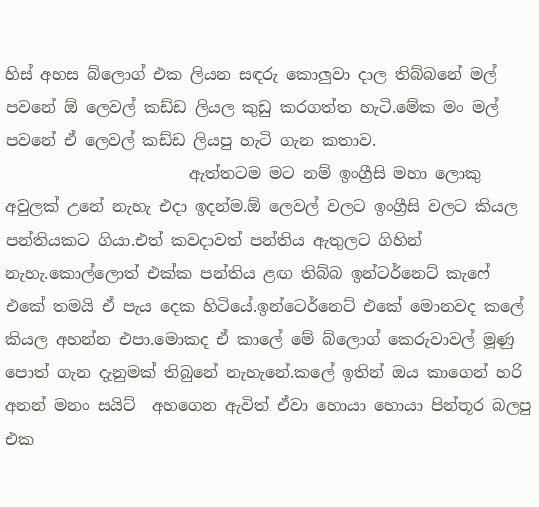හිස් අහස බ්ලොග් එක ලියන සඳරු කොලුවා දාල තිබ්බනේ මල් පවනේ ඕ ලෙවල් කඩ්ඩ ලියල කුඩු කරගත්ත හැටි.මේක මං මල් පවනේ ඒ ලෙවල් කඩ්ඩ ලියපු හැටි ගැන කතාව.
                       ඇත්තටම මට නම් ඉංග්‍රීසි මහා ලොකු අවුලක් උනේ නැහැ එදා ඉදන්ම.ඕ ලෙවල් වලට ඉංග්‍රීසි වලට කියල පන්තියකට ගියා.එත් කවදාවත් පන්තිය ඇතුලට ගිහින් නැහැ.කොල්ලොත් එක්ක පන්තිය ළඟ තිබ්බ ඉන්ටර්නෙට් කැෆේ එකේ තමයි ඒ පැය දෙක හිටියේ.ඉන්ටෙර්නෙට් එකේ මොනවද කලේ කියල අහන්න එපා.මොකද ඒ කාලේ මේ බ්ලොග් කෙරුවාවල් මූණු පොත් ගැන දැනුමක් තිබුනේ නැහැනේ.කලේ ඉතින් ඔය කාගෙන් හරි අනන් මනං සයිට්  අහගෙන ඇවිත් ඒවා හොයා හොයා පින්තූර බලපු එක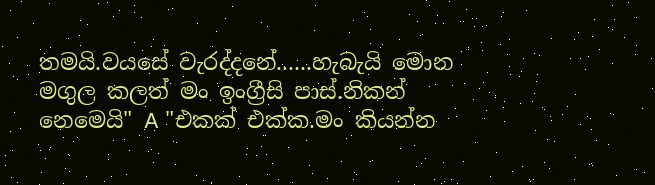තමයි.වයසේ වැරද්දනේ......හැබැයි මොන මගුල කලත් මං ඉංග්‍රීසි පාස්.නිකන් නෙමෙයි" A "එකක් එක්ක.මං කියන්න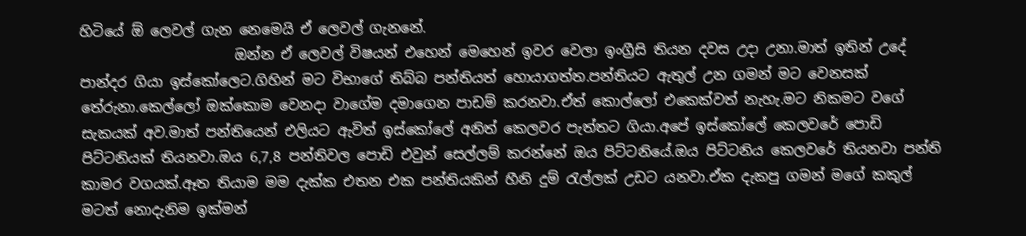හිටියේ ඕ ලෙවල් ගැන නෙමෙයි ඒ ලෙවල් ගැනනේ.
                      ඔන්න ඒ ලෙවල් විෂයන් එහෙන් මෙහෙන් ඉවර වෙලා ඉංග්‍රීසි තියන දවස උදා උනා.මාත් ඉතින් උදේ පාන්දර ගියා ඉස්කෝලෙට.ගිහින් මට විභාගේ තිබ්බ පන්තියත් හොයාගත්ත.පන්තියට ඇතුල් උන ගමන් මට වෙනසක් තේරුනා.කෙල්ලෝ ඔක්කොම වෙනදා වාගේම දමාගෙන පාඩම් කරනවා.ඒත් කොල්ලෝ එකෙක්වත් නැහැ.මට නිකමට වගේ සැකයක් අව.මාත් පන්තියෙන් එලියට ඇවිත් ඉස්කෝලේ අනිත් කෙලවර පැත්තට ගියා.අපේ ඉස්කෝලේ කෙලවරේ පොඩි පිට්ටනියක් තියනවා.ඔය 6,7,8 පන්තිවල පොඩි එවුන් සෙල්ලම් කරන්නේ ඔය පිට්ටනියේ.ඔය පිට්ටනිය කෙලවරේ තියනවා පන්ති කාමර වගයක්.ඈත තියාම මම දැක්ක එතන එක පන්තියකින් හීනි දුම් රැල්ලක් උඩට යනවා.ඒක දැකපු ගමන් මගේ කකුල් මටත් නොදැනිම ඉක්මන්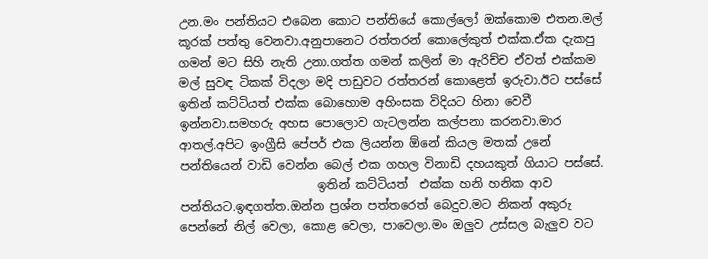උන.මං පන්තියට එබෙන කොට පන්තියේ කොල්ලෝ ඔක්කොම එතන.මල් කූරක් පත්තු වෙනවා.අනුපානෙට රත්තරන් කොලේකුත් එක්ක.ඒක දැකපු ගමන් මට සිහි නැති උනා.ගත්ත ගමන් කලින් මා ඇරිච්ච ඒවත් එක්කම මල් සුවඳ ටිකක් විදලා මදි පාඩුවට රත්තරන් කොළෙත් ඉරුවා.ඊට පස්සේ ඉතින් කට්ටියත් එක්ක බොහොම අහිංසක විදියට හිනා වෙවී ඉන්නවා.සමහරු අහස පොලොව ගැටලන්න කල්පනා කරනවා.මාර ආතල්.අපිට ඉංග්‍රීසි පේපර් එක ලියන්න ඕනේ කියල මතක් උනේ පන්තියෙන් වාඩි වෙන්න බෙල් එක ගහල විනාඩි දහයකුත් ගියාට පස්සේ.
                       ඉතින් කට්ටියත්  එක්ක හනි හනික ආව පන්තියට.ඉඳගත්ත.ඔන්න ප්‍රශ්න පත්තරෙත් බෙදුව.මට නිකන් අකුරු පෙන්නේ නිල් වෙලා, කොළ වෙලා, පාවෙලා.මං ඔලුව උස්සල බැලුව වට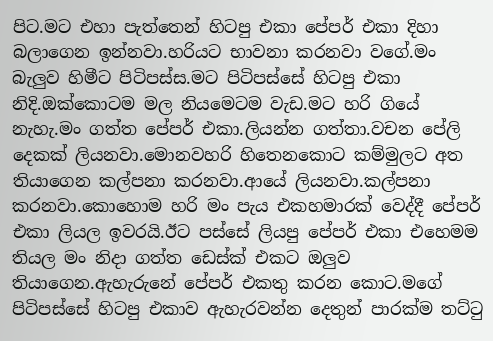පිට.මට එහා පැත්තෙන් හිටපු එකා පේපර් එකා දිහා බලාගෙන ඉන්නවා.හරියට භාවනා කරනවා වගේ.මං බැලුව හිමීට පිටිපස්ස.මට පිටිපස්සේ හිටපු එකා නිදි.ඔක්කොටම මල නියමෙටම වැඩ.මට හරි ගියේ නැහැ.මං ගත්ත පේපර් එකා.ලියන්න ගත්තා.වචන පේලි දෙකක් ලියනවා.මොනවහරි හිතෙනකොට කම්මුලට අත තියාගෙන කල්පනා කරනවා.ආයේ ලියනවා.කල්පනා කරනවා.කොහොම හරි මං පැය එකහමාරක් වෙද්දී පේපර් එකා ලියල ඉවරයි.ඊට පස්සේ ලියපු පේපර් එකා එහෙමම තියල මං නිදා ගත්ත ඩෙස්ක් එකට ඔලුව තියාගෙන.ඇහැරුනේ පේපර් එකතු කරන කොට.මගේ පිටිපස්සේ හිටපු එකාව ඇහැරවන්න දෙතුන් පාරක්ම තට්ටු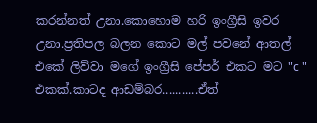කරන්නත් උනා.කොහොම හරි ඉංග්‍රීසි ඉවර උනා.ප්‍රතිපල බලන කොට මල් පවනේ ආතල් එකේ ලිව්වා මගේ ඉංග්‍රීසි පේපර් එකට මට "c " එකක්.කාටද ආඩම්බර...........ඒත්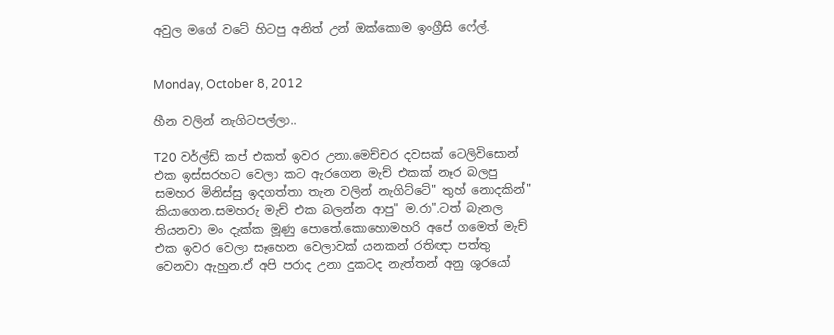අවුල මගේ වටේ හිටපු අනිත් උන් ඔක්කොම ඉංග්‍රීසි ෆේල්.


Monday, October 8, 2012

හීන වලින් නැගිටපල්ලා..

T20 වර්ල්ඩ් කප් එකත් ඉවර උනා.මෙච්චර දවසක් ටෙලිවිසොන් එක ඉස්සරහට වෙලා කට ඇරගෙන මැච් එකක් නෑර බලපු සමහර මිනිස්සු ඉදගත්තා තැන වලින් නැගිට්ටේ" තුහ් නොදකින්" කියාගෙන.සමහරු මැච් එක බලන්න ආපු" ම.රා".ටත් බැනල තියනවා මං දැක්ක මූණු පොතේ.කොහොමහරි අපේ ගමෙත් මැච් එක ඉවර වෙලා සෑහෙන වෙලාවක් යනකන් රතිඥා පත්තු වෙනවා ඇහුන.ඒ අපි පරාද උනා දුකටද නැත්තන් අනු ශූරයෝ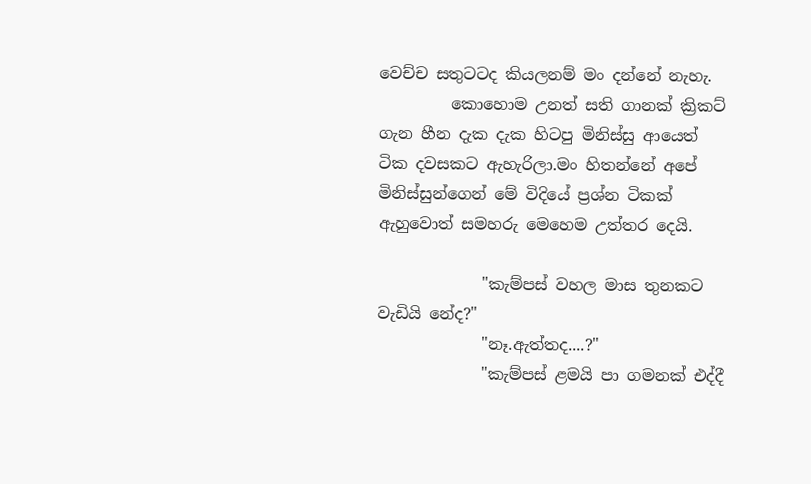වෙච්ච සතුටටද කියලනම් මං දන්නේ නැහැ.
         කොහොම උනත් සති ගානක් ක්‍රිකට් ගැන හීන දැක දැක හිටපු මිනිස්සු ආයෙත් ටික දවසකට ඇහැරිලා.මං හිතන්නේ අපේ මිනිස්සුන්ගෙන් මේ විදියේ ප්‍රශ්න ටිකක් ඇහුවොත් සමහරු මෙහෙම උත්තර දෙයි.

             "කැම්පස් වහල මාස තුනකට වැඩියි නේද?"
             "නෑ.ඇත්තද....?"
             "කැම්පස් ළමයි පා ගමනක් එද්දී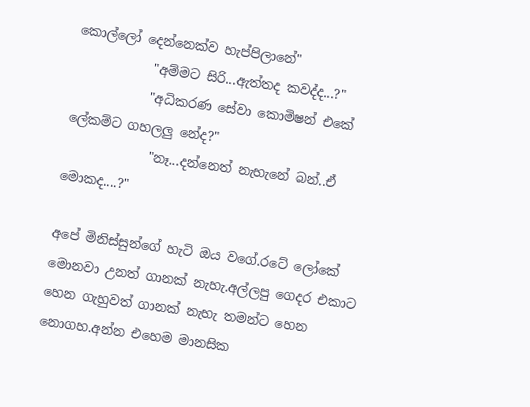කොල්ලෝ දෙන්නෙක්ව හැප්පිලානේ"
            "අම්මට සිරි...ඇත්තද කවද්ද...?"
            "අධිකරණ සේවා කොමිෂන් එකේ ලේකම්ට ගහලලු නේද?"
             "නෑ...දන්නෙත් නැහැනේ බන්..ඒ මොකද....?"

අපේ මිනිස්සුන්ගේ හැටි ඔය වගේ.රටේ ලෝකේ මොනවා උනත් ගානක් නැහැ.අල්ලපු ගෙදර එකාට හෙන ගැහුවත් ගානක් නැහැ තමන්ට හෙන නොගහ.අන්න එහෙම මානසික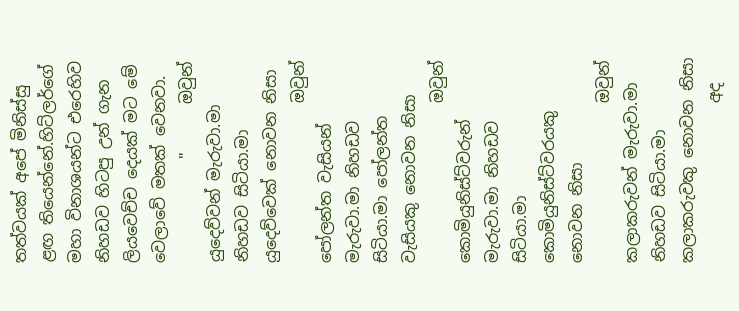තත්වයක් අපේ මිනිස්සු ළඟ තියෙන්නේ.හිට්ලර්ගේ මහා විනාශයන්ට එරෙහිව නිහඩව හිටපු උන් ගැන ලියවෙච්ච දෙයක් මට මේ වෙලාවේ මතක් වෙනවා.
             "      ඔවුන් යුදෙව්වන් මැරුවා.මා නිහඩව සිටියා.මා යුදෙව්වෙක් නොවන නිසා
                    ඔවුන් පෝලන්ත වැසියන් මැරුවා.මා නිහඩව සිටියා.මා පෝලන්ත වැසියකු නොවන නිසා
                    ඔවුන් කොමියුනිස්ට්වරුන් මැරුවා.මා නිහඩව සිටියා.මා කොමියුනිස්ට්වරයකු නොවන නිසා
                    ඔවුන් කලාකරුවන් මැරුවා.මා නිහඩව සිටියා.මා කලාකරුවකු නොවන නිසා
                    අද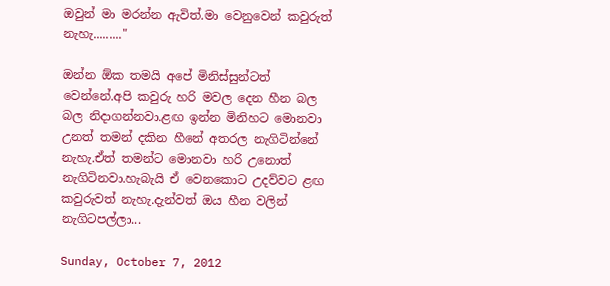ඔවුන් මා මරන්න ඇවිත්.මා වෙනුවෙන් කවුරුත් නැහැ........."

ඔන්න ඕක තමයි අපේ මිනිස්සුන්ටත් වෙන්නේ.අපි කවුරු හරි මවල දෙන හීන බල බල නිදාගන්නවා.ළඟ ඉන්න මිනිහට මොනවා උනත් තමන් දකින හීනේ අතරල නැගිටින්නේ නැහැ.ඒත් තමන්ට මොනවා හරි උනොත් නැගිටිනවා.හැබැයි ඒ වෙනකොට උදව්වට ළඟ කවුරුවත් නැහැ.දැන්වත් ඔය හීන වලින් නැගිටපල්ලා...

Sunday, October 7, 2012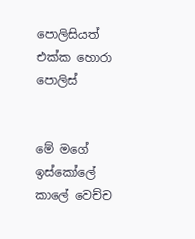පොලිසියත් එක්ක හොරා පොලිස්


මේ මගේ ඉස්කෝලේ කාලේ වෙච්ච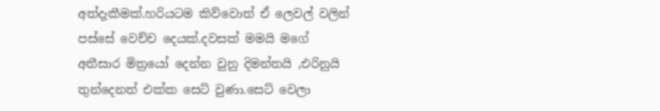අත්දැකීමක්.හරියටම කිව්වොත් ඒ ලෙවල් වලින් පස්සේ වෙච්ච දෙයක්.දවසක් මමයි මගේ අතීසාර මිත්‍රයෝ දෙන්න වුනු දිමන්තයි ,එරිනුයි තුන්දෙනත් එක්ක සෙට් වුණා.සෙට් වෙලා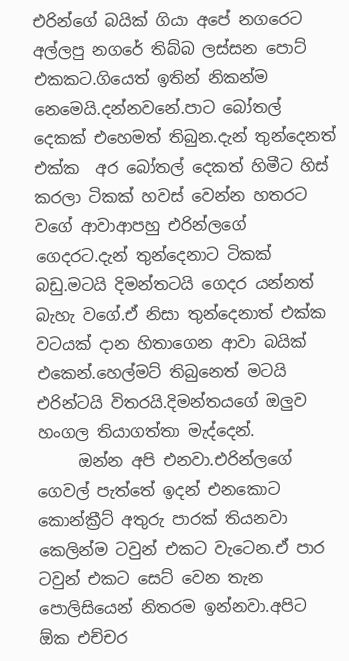එරින්ගේ බයික් ගියා අපේ නගරෙට අල්ලපු නගරේ තිබ්බ ලස්සන පොට් එකකට.ගියෙත් ඉතින් නිකන්ම නෙමෙයි.දන්නවනේ.පාට බෝතල් දෙකක් එහෙමත් තිබුන.දැන් තුන්දෙනත් එක්ක  අර බෝතල් දෙකත් හිමීට හිස් කරලා ටිකක් හවස් වෙන්න හතරට වගේ ආවාආපහු එරින්ලගේ ගෙදරට.දැන් තුන්දෙනාට ටිකක් බඩු.මටයි දිමන්තටයි ගෙදර යන්නත් බැහැ වගේ.ඒ නිසා තුන්දෙනාත් එක්ක වටයක් දාන හිතාගෙන ආවා බයික් එකෙන්.හෙල්මට් තිබුනෙත් මටයි එරින්ටයි විතරයි.දිමන්තයගේ ඔලුව හංගල තියාගත්තා මැද්දෙන්.
     ඔන්න අපි එනවා.එරින්ලගේ ගෙවල් පැත්තේ ඉදන් එනකොට කොන්ක්‍රීට් අතුරු පාරක් තියනවා කෙලින්ම ටවුන් එකට වැටෙන.ඒ පාර ටවුන් එකට සෙට් වෙන තැන පොලිසියෙන් නිතරම ඉන්නවා.අපිට ඕක එච්චර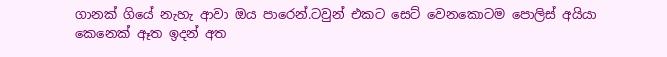ගානක් ගියේ නැහැ ආවා ඔය පාරෙන්.ටවුන් එකට සෙට් වෙනකොටම පොලිස් අයියා කෙනෙක් ඈත ඉදන් අත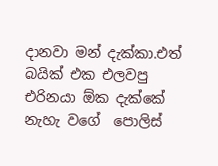දානවා මන් දැක්කා.එත් බයික් එක එලවපු එරිනයා ඕක දැක්කේ නැහැ වගේ  පොලිස්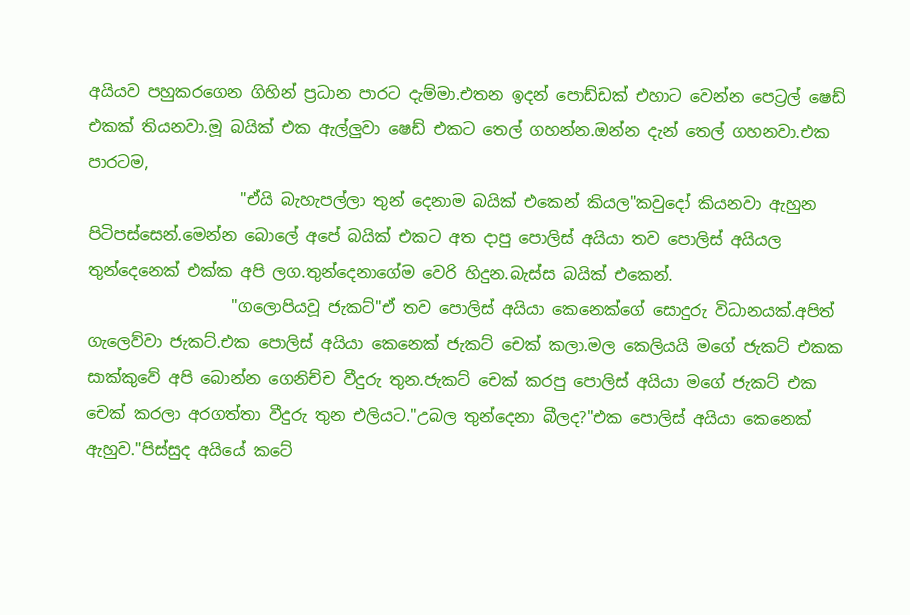අයියව පහුකරගෙන ගිහින් ප්‍රධාන පාරට දැම්මා.එතන ඉදන් පොඩ්ඩක් එහාට වෙන්න පෙට්‍රල් ෂෙඩ් එකක් තියනවා.මූ බයික් එක ඇල්ලුවා ෂෙඩ් එකට තෙල් ගහන්න.ඔන්න දැන් තෙල් ගහනවා.එක පාරටම,
                   "ඒයි බැහැපල්ලා තුන් දෙනාම බයික් එකෙන් කියල"කවුදෝ කියනවා ඇහුන පිටිපස්සෙන්.මෙන්න බොලේ අපේ බයික් එකට අත දාපු පොලිස් අයියා තව පොලිස් අයියල තුන්දෙනෙක් එක්ක අපි ලග.තුන්දෙනාගේම වෙරි හිදුන.බැස්ස බයික් එකෙන්.
                  "ගලොපියවූ ජැකට්"ඒ තව පොලිස් අයියා කෙනෙක්ගේ සොදුරු විධානයක්.අපිත් ගැලෙව්වා ජැකට්.එක පොලිස් අයියා කෙනෙක් ජැකට් චෙක් කලා.මල කෙලියයි මගේ ජැකට් එකක සාක්කුවේ අපි බොන්න ගෙනිච්ච වීදුරු තුන.ජැකට් චෙක් කරපු පොලිස් අයියා මගේ ජැකට් එක චෙක් කරලා අරගත්තා වීදුරු තුන එලියට."උබල තුන්දෙනා බීලද?"එක පොලිස් අයියා කෙනෙක් ඇහුව."පිස්සුද අයියේ කටේ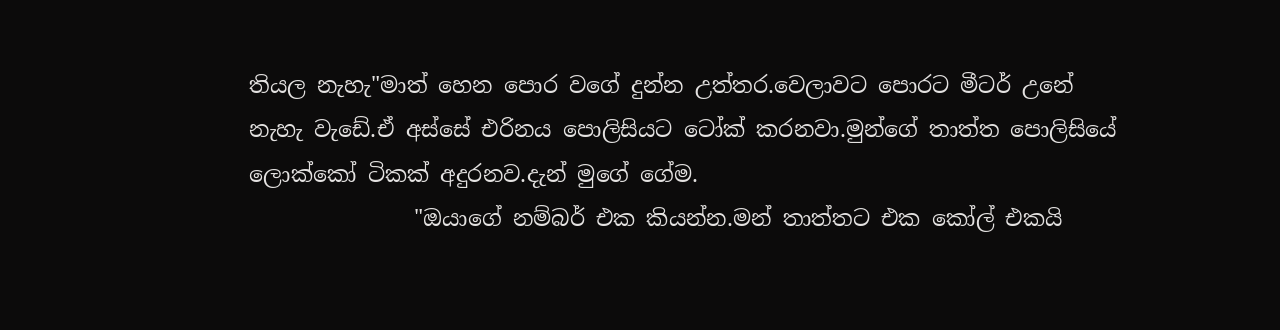තියල නැහැ"මාත් හෙන පොර වගේ දුන්න උත්තර.වෙලාවට පොරට මීටර් උනේ නැහැ වැඩේ.ඒ අස්සේ එරිනය පොලිසියට ටෝක් කරනවා.මුන්ගේ තාත්ත පොලිසියේ ලොක්කෝ ටිකක් අදුරනව.දැන් මුගේ ගේම.
               "ඔයාගේ නම්බර් එක කියන්න.මන් තාත්තට එක කෝල් එකයි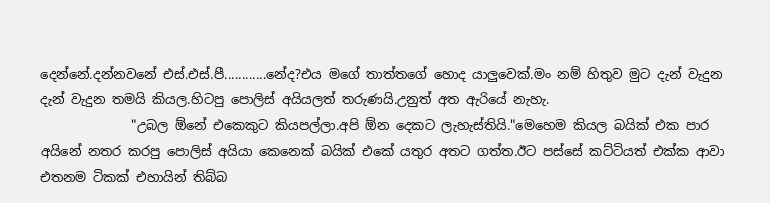දෙන්නේ.දන්නවනේ එස්.එස්.පී............නේද?එය මගේ තාත්තගේ හොද යාලුවෙක්.මං නම් හිතුව මුට දැන් වැදුන දැන් වැදුන තමයි කියල.හිටපු පොලිස් අයියලත් තරුණයි.උනුත් අත ඇරියේ නැහැ.
              "උබල ඕනේ එකෙකුට කියපල්ලා.අපි ඕන දෙකට ලැහැස්තියි."මෙහෙම කියල බයික් එක පාර අයිනේ නතර කරපු පොලිස් අයියා කෙනෙක් බයික් එකේ යතුර අතට ගත්ත.ඊට පස්සේ කට්ටියත් එක්ක ආවා එතනම ටිකක් එහායින් තිබ්බ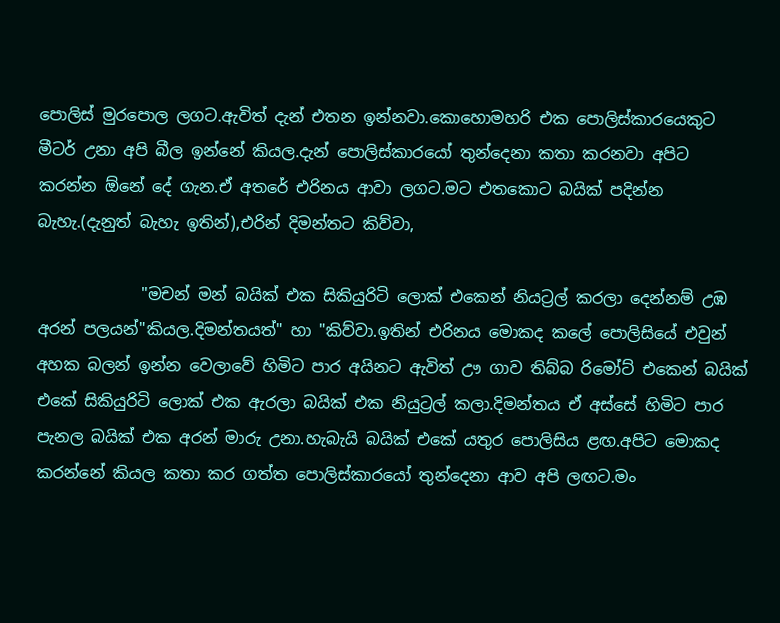පොලිස් මුරපොල ලගට.ඇවිත් දැන් එතන ඉන්නවා.කොහොමහරි එක පොලිස්කාරයෙකුට මීටර් උනා අපි බීල ඉන්නේ කියල.දැන් පොලිස්කාරයෝ තුන්දෙනා කතා කරනවා අපිට කරන්න ඕනේ දේ ගැන.ඒ අතරේ එරිනය ආවා ලගට.මට එතකොට බයික් පදින්න බැහැ.(දැනුත් බැහැ ඉතින්),එරින් දිමන්තට කිව්වා,

             "මචන් මන් බයික් එක සිකියුරිටි ලොක් එකෙන් නියට්‍රල් කරලා දෙන්නම් උඹ අරන් පලයන්"කියල.දිමන්තයත්" හා "කිව්වා.ඉතින් එරිනය මොකද කලේ පොලිසියේ එවුන් අහක බලන් ඉන්න වෙලාවේ හිමිට පාර අයිනට ඇවිත් ඌ ගාව තිබ්බ රිමෝට් එකෙන් බයික් එකේ සිකියුරිටි ලොක් එක ඇරලා බයික් එක නියුට්‍රල් කලා.දිමන්තය ඒ අස්සේ හිමිට පාර පැනල බයික් එක අරන් මාරු උනා.හැබැයි බයික් එකේ යතුර පොලිසිය ළඟ.අපිට මොකද කරන්නේ කියල කතා කර ගත්ත පොලිස්කාරයෝ තුන්දෙනා ආව අපි ලඟට.මං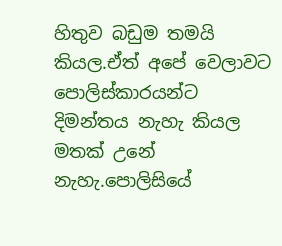හිතුව බඩුම තමයි කියල.ඒත් අපේ වෙලාවට පොලිස්කාරයන්ට දිමන්තය නැහැ කියල මතක් උනේ නැහැ.පොලිසියේ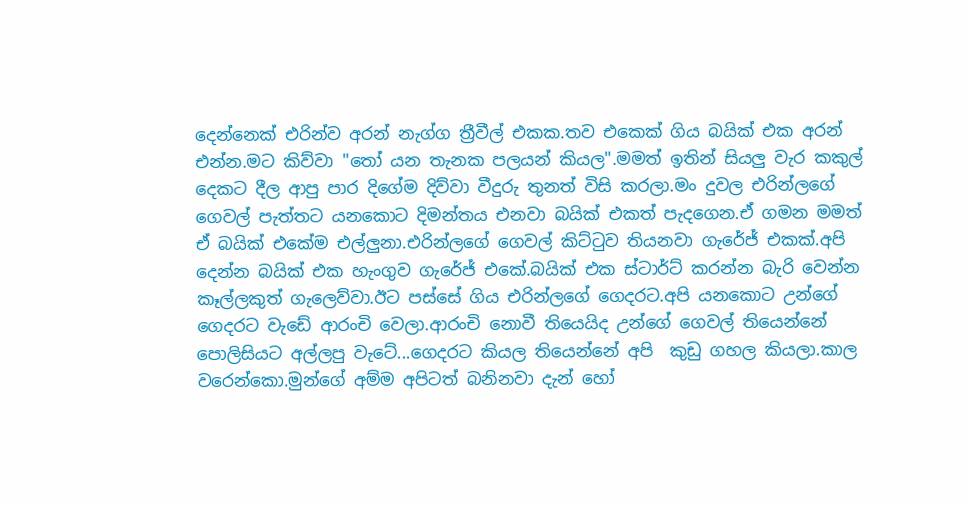දෙන්නෙක් එරින්ව අරන් නැග්ග ත්‍රීවීල් එකක.තව එකෙක් ගිය බයික් එක අරන් එන්න.මට කිව්වා "තෝ යන තැනක පලයන් කියල".මමත් ඉතින් සියලු වැර කකුල් දෙකට දීල ආපු පාර දිගේම දිව්වා වීදුරු තුනත් විසි කරලා.මං දුවල එරින්ලගේ ගෙවල් පැත්තට යනකොට දිමන්තය එනවා බයික් එකත් පැදගෙන.ඒ ගමන මමත් ඒ බයික් එකේම එල්ලුනා.එරින්ලගේ ගෙවල් කිට්ටුව තියනවා ගැරේජ් එකක්.අපි දෙන්න බයික් එක හැංගුව ගැරේජ් එකේ.බයික් එක ස්ටාර්ට් කරන්න බැරි වෙන්න කෑල්ලකුත් ගැලෙව්වා.ඊට පස්සේ ගිය එරින්ලගේ ගෙදරට.අපි යනකොට උන්ගේ ගෙදරට වැඩේ ආරංචි වෙලා.ආරංචි නොවී තියෙයිද උන්ගේ ගෙවල් තියෙන්නේ පොලිසියට අල්ලපු වැටේ...ගෙදරට කියල තියෙන්නේ අපි  කුඩු ගහල කියලා.කාල වරෙන්කො.මුන්ගේ අම්ම අපිටත් බනිනවා දැන් හෝ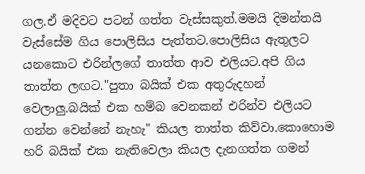ගල.ඒ මදිවට පටන් ගත්ත වැස්සකුත්.මමයි දිමන්තයි වැස්සේම ගිය පොලිසිය පැත්තට.පොලිසිය ඇතුලට යනකොට එරින්ලගේ තාත්ත ආව එලියට.අපි ගිය තාත්ත ලඟට."පුතා බයික් එක අතුරුදහන් වෙලාලු.බයික් එක හම්බ වෙනකන් එරින්ව එලියට ගන්න වෙන්නේ නැහැ" කියල තාත්ත කිව්වා.කොහොම හරි බයික් එක නැතිවෙලා කියල දැනගත්ත ගමන්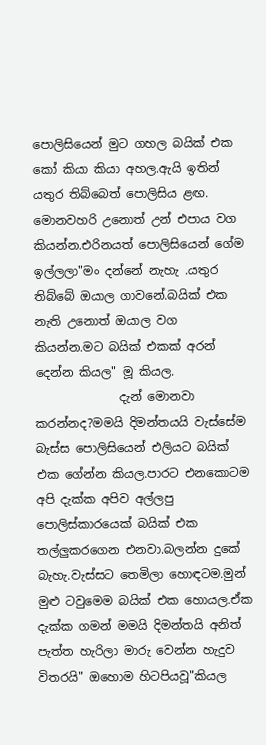පොලිසියෙන් මුට ගහල බයික් එක කෝ කියා කියා අහල.ඇයි ඉතින් යතුර තිබ්බෙත් පොලිසිය ළඟ. මොනවහරි උනොත් උන් එපාය වග කියන්න.එරිනයත් පොලිසියෙන් ගේම ඉල්ලලා"මං දන්නේ නැහැ .යතුර තිබ්බේ ඔයාල ගාවනේ.බයික් එක නැති උනොත් ඔයාල වග කියන්න.මට බයික් එකක් අරන් දෙන්න කියල" මූ කියල.
              දැන් මොනවා කරන්නද?මමයි දිමන්තයයි වැස්සේම බැස්ස පොලිසියෙන් එලියට බයික් එක ගේන්න කියල.පාරට එනකොටම අපි දැක්ක අපිව අල්ලපු පොලිස්කාරයෙක් බයික් එක තල්ලුකරගෙන එනවා.බලන්න දුකේ බැහැ.වැස්සට තෙමිලා හොඳටම.මුන් මුළු ටවුමෙම බයික් එක හොයල.ඒක දැක්ක ගමන් මමයි දිමන්තයි අනිත් පැත්ත හැරිලා මාරු වෙන්න හැදුව විතරයි" ඔහොම හිටපියවූ"කියල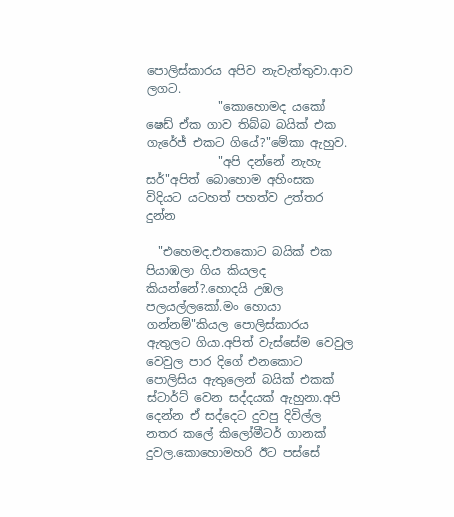පොලිස්කාරය අපිව නැවැත්තුවා.ආව ලගට.
            "කොහොමද යකෝ ෂෙඩ් ඒක ගාව තිබ්බ බයික් එක ගැරේජ් එකට ගියේ?"මේකා ඇහුව.
            "අපි දන්නේ නැහැ සර්"අපිත් බොහොම අහිංසක විදියට යටහත් පහත්ව උත්තර දුන්න

  "එහෙමද.එතකොට බයික් එක පියාඹලා ගිය කියලද කියන්නේ?.හොදයි උඹල පලයල්ලකෝ.මං හොයා ගන්නම්"කියල පොලිස්කාරය ඇතුලට ගියා.අපිත් වැස්සේම වෙවුල වෙවුල පාර දිගේ එනකොට පොලිසිය ඇතුලෙන් බයික් එකක් ස්ටාර්ට් වෙන සද්දයක් ඇහුනා.අපි දෙන්න ඒ සද්දෙට දුවපු දිවිල්ල නතර කලේ කිලෝමීටර් ගානක් දුවල.කොහොමහරි ඊට පස්සේ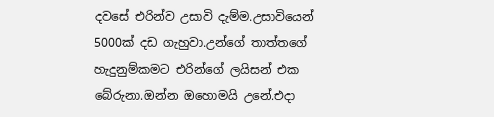දවසේ එරින්ව උසාවි දැම්ම.උසාවියෙන් 5000ක් දඩ ගැහුවා.උන්ගේ තාත්තගේ හැදුනුම්කමට එරින්ගේ ලයිසන් එක බේරුනා.ඔන්න ඔහොමයි උනේ.එදා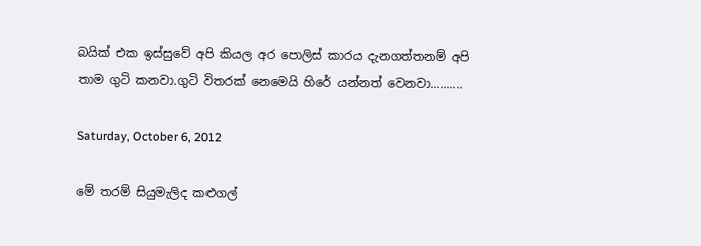බයික් එක ඉස්සුවේ අපි කියල අර පොලිස් කාරය දැනගත්තනම් අපි තාම ගුටි කනවා.ගුටි විතරක් නෙමෙයි හිරේ යන්නත් වෙනවා..........

Saturday, October 6, 2012

මේ තරම් සියුමැලිද කළුගල්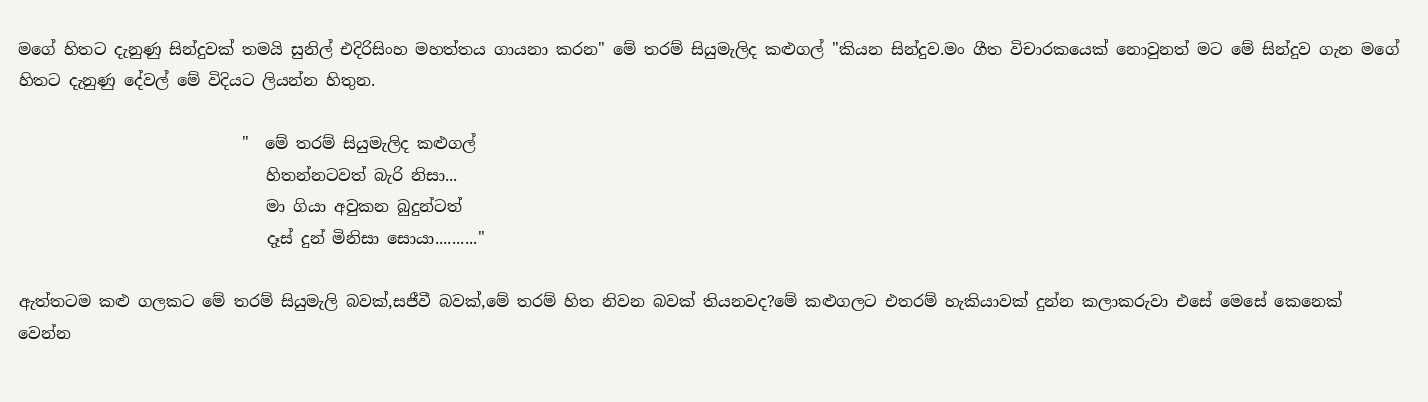මගේ හිතට දැනුණු සින්දුවක් තමයි සුනිල් එදිරිසිංහ මහත්තය ගායනා කරන" මේ තරම් සියුමැලිද කළුගල් "කියන සින්දුව.මං ගීත විචාරකයෙක් නොවුනත් මට මේ සින්දුව ගැන මගේ හිතට දැනුණු දේවල් මේ විදියට ලියන්න හිතුන.

                            "  මේ තරම් සියුමැලිද කළුගල්
                               හිතන්නටවත් බැරි නිසා...
                               මා ගියා අවුකන බුදුන්ටත්
                               දෑස් දුන් මිනිසා සොයා.........."

ඇත්තටම කළු ගලකට මේ තරම් සියුමැලි බවක්,සජීවී බවක්,මේ තරම් හිත නිවන බවක් තියනවද?මේ කළුගලට එතරම් හැකියාවක් දුන්න කලාකරුවා එසේ මෙසේ කෙනෙක් වෙන්න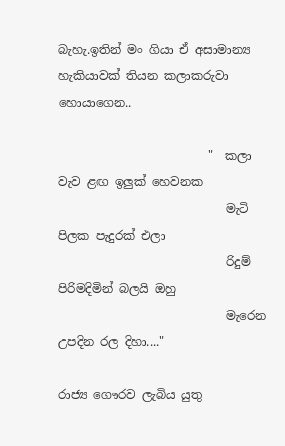බැහැ.ඉතින් මං ගියා ඒ අසාමාන්‍ය හැකියාවක් තියන කලාකරුවා හොයාගෙන..

                         "  කලා වැව ළඟ ඉලුක් හෙවනක
                            මැටි පිලක පැදුරක් එලා
                            රිදුම් පිරිමදිමින් බලයි ඔහු
                            මැරෙන උපදින රල දිහා...."

රාජ්‍ය ගෞරව ලැබිය යුතු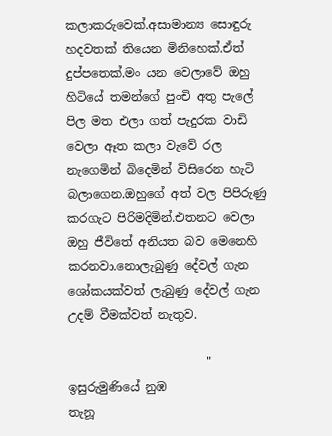කලාකරුවෙක්.අසාමාන්‍ය සොඳුරු හදවතක් තියෙන මිනිහෙක්.ඒත් දුප්පතෙක්.මං යන වෙලාවේ ඔහු හිටියේ තමන්ගේ පුංචි අතු පැලේ පිල මත එලා ගත් පැදුරක වාඩි වෙලා ඈත කලා වැවේ රල නැගෙමින් බිදෙමින් විසිරෙන හැටි බලාගෙන.ඔහුගේ අත් වල පිපිරුණු කරගැට පිරිමදිමින්.එතනට වෙලා ඔහු ජීවිතේ අනියත බව මෙනෙහි කරනවා.නොලැබුණු දේවල් ගැන ශෝකයක්වත් ලැබුණු දේවල් ගැන උදම් වීමක්වත් නැතුව.

                       " ඉසුරුමුණියේ නුඹ
තැනූ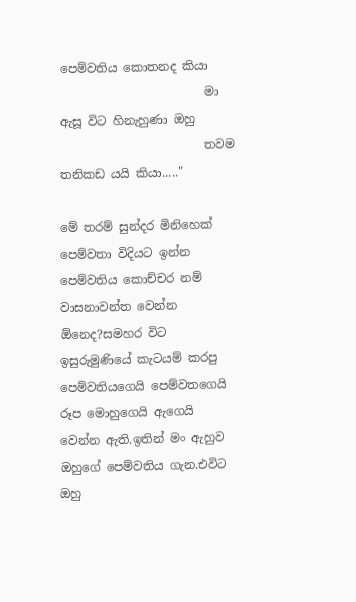පෙම්වතිය කොතනද කියා
                        මා ඇසූ විට හිනැහුණා ඔහු
                        තවම තනිකඩ යයි කියා....."

මේ තරම් සුන්දර මිනිහෙක් පෙම්වතා විදියට ඉන්න පෙම්වතිය කොච්චර නම් වාසනාවන්ත වෙන්න ඕනෙද?සමහර විට ඉසුරුමුණියේ කැටයම් කරපු පෙම්වතියගෙයි පෙම්වතගෙයි රූප මොහුගෙයි ඇගෙයි වෙන්න ඇති.ඉතින් මං ඇහුව ඔහුගේ පෙම්වතිය ගැන.එවිට ඔහු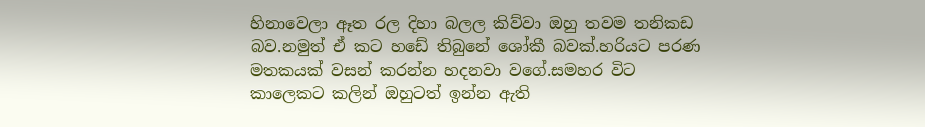හිනාවෙලා ඈත රල දිහා බලල කිව්වා ඔහු තවම තනිකඩ බව.නමුත් ඒ කට හඩේ තිබුනේ ශෝකී බවක්.හරියට පරණ මතකයක් වසන් කරන්න හදනවා වගේ.සමහර විට කාලෙකට කලින් ඔහුටත් ඉන්න ඇති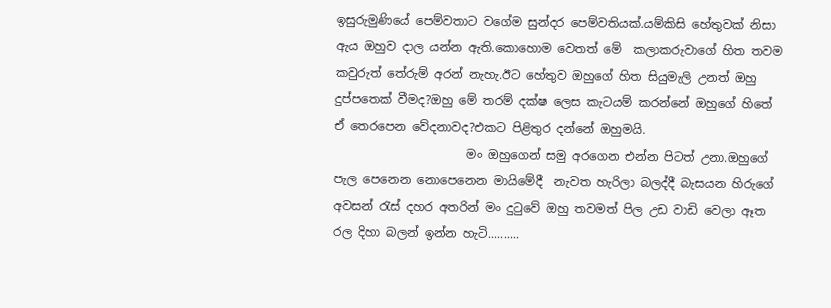ඉසුරුමුණියේ පෙම්වතාට වගේම සුන්දර පෙම්වතියක්.යම්කිසි හේතුවක් නිසා ඇය ඔහුව දාල යන්න ඇති.කොහොම වෙතත් මේ  කලාකරුවාගේ හිත තවම කවුරුත් තේරුම් අරන් නැහැ.ඊට හේතුව ඔහුගේ හිත සියුමැලි උනත් ඔහු දුප්පතෙක් වීමද?ඔහු මේ තරම් දක්ෂ ලෙස කැටයම් කරන්නේ ඔහුගේ හිතේ ඒ තෙරපෙන වේදනාවද?එකට පිළිතුර දන්නේ ඔහුමයි.
                      මං ඔහුගෙන් සමු අරගෙන එන්න පිටත් උනා.ඔහුගේ පැල පෙනෙන නොපෙනෙන මායිමේදී  නැවත හැරිලා බලද්දී බැසයන හිරුගේ අවසන් රැස් දහර අතරින් මං දුටුවේ ඔහු තවමත් පිල උඩ වාඩි වෙලා ඈත රල දිහා බලන් ඉන්න හැටි..........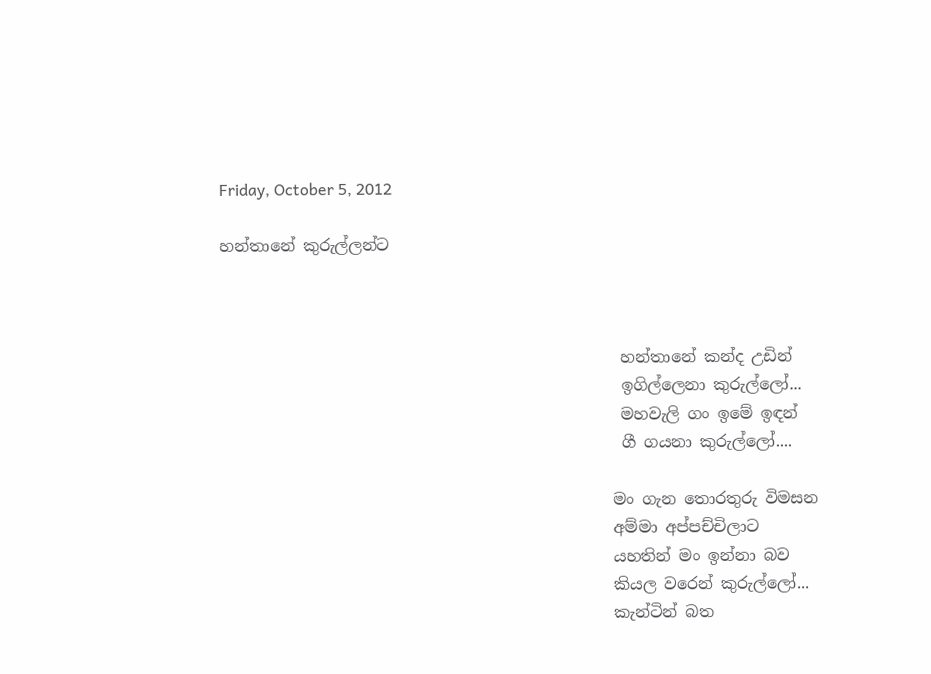Friday, October 5, 2012

හන්තානේ කුරුල්ලන්ට



                                                  හන්තානේ කන්ද උඩින්
                                                  ඉගිල්ලෙනා කුරුල්ලෝ...
                                                  මහවැලි ගං ඉමේ ඉඳන්
                                                  ගී ගයනා කුරුල්ලෝ....

                                                 මං ගැන තොරතුරු විමසන
                                                 අම්මා අප්පච්චිලාට
                                                 යහතින් මං ඉන්නා බව
                                                 කියල වරෙන් කුරුල්ලෝ...
                                                 කැන්ටින් බත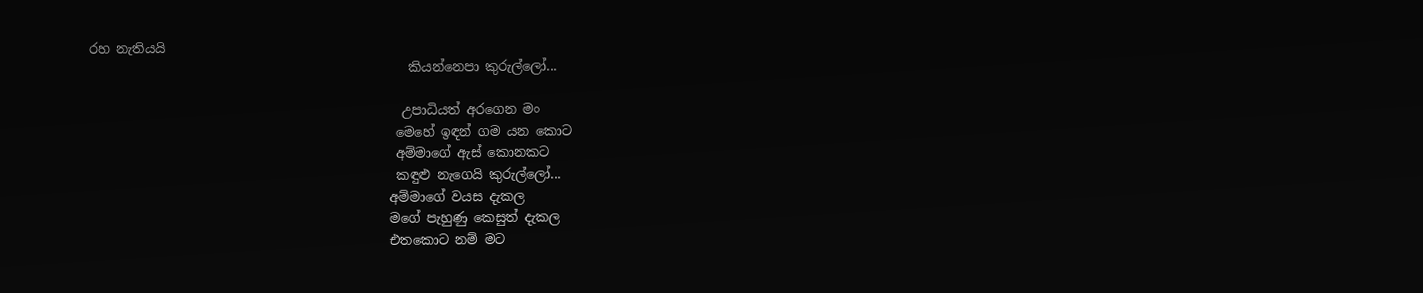රහ නැතියයි
                                                 කියන්නෙපා කුරුල්ලෝ...

                                                උපාධියත් අරගෙන මං
                                               මෙහේ ඉඳන් ගම යන කොට
                                               අම්මාගේ ඇස් කොනකට
                                               කඳුළු නැගෙයි කුරුල්ලෝ...
                                              අම්මාගේ වයස දැකල
                                              මගේ පැහුණු කෙසුත් දැකල
                                              එතකොට නම් මට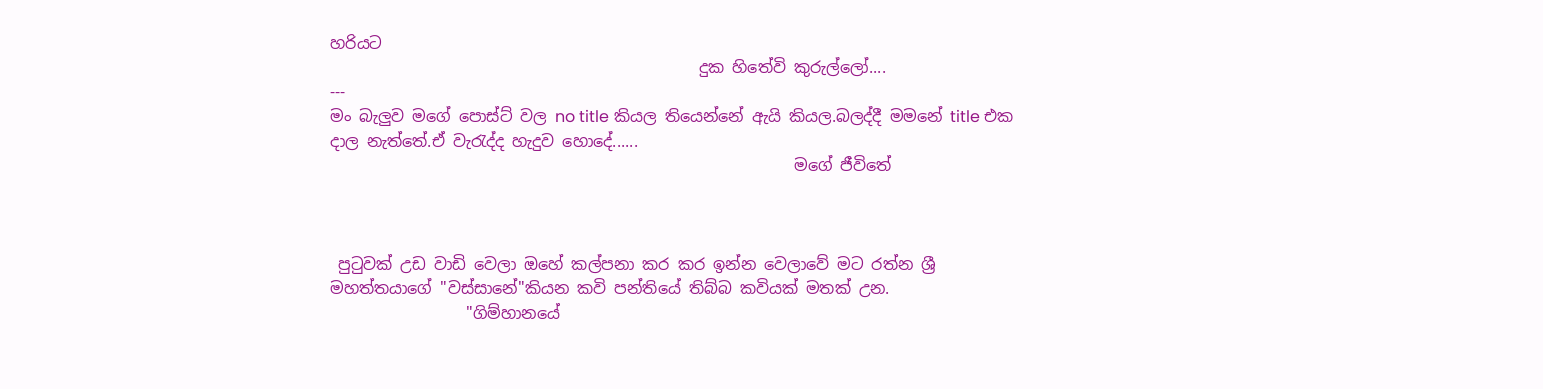හරියට
                                              දුක හිතේවි කුරුල්ලෝ....
---
මං බැලුව මගේ පොස්ට් වල no title කියල තියෙන්නේ ඇයි කියල.බලද්දී මමනේ title එක දාල නැත්තේ.ඒ වැරැද්ද හැදුව හොදේ......
                                                          මගේ ජීවිතේ



 පුටුවක් උඩ වාඩි වෙලා ඔහේ කල්පනා කර කර ඉන්න වෙලාවේ මට රත්න ශ්‍රී මහත්තයාගේ "වස්සානේ"කියන කවි පන්තියේ තිබ්බ කවියක් මතක් උන.
                 "ගිම්හානයේ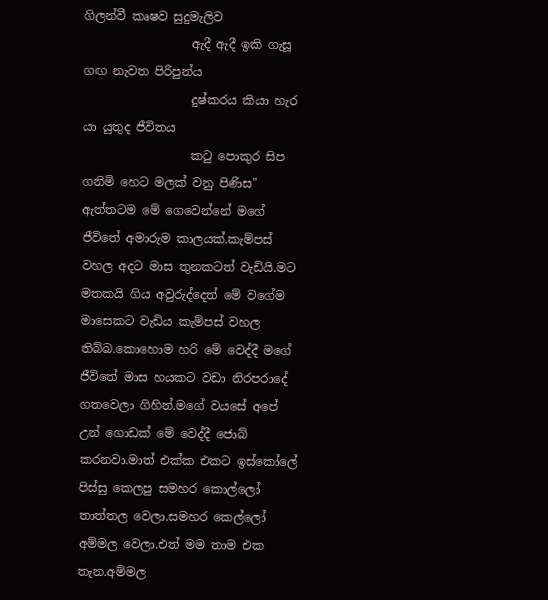ගිලන්වී කෘෂව සුදුමැලිව
                  ඇදී ඇදී ඉකි ගැසූ ගඟ නැවත පිරිපුන්ය
                  දුෂ්කරය කියා හැර යා යුතුද ජීවිතය
                  කටු පොකුර සිප ගනිමි හෙට මලක් වනු පිණිස"
ඇත්තටම මේ ගෙවෙන්නේ මගේ ජීවිතේ අමාරුම කාලයක්.කැම්පස් වහල අදට මාස තුනකටත් වැඩියි.මට මතකයි ගිය අවුරුද්දෙත් මේ වගේම මාසෙකට වැඩිය කැම්පස් වහල තිබ්බ.කොහොම හරි මේ වෙද්දී මගේ ජීවිතේ මාස හයකට වඩා නිරපරාදේ ගතවෙලා ගිහින්.මගේ වයසේ අපේ උන් ගොඩක් මේ වෙද්දී ජොබ් කරනවා.මාත් එක්ක එකට ඉස්කෝලේ පිස්සු කෙලපු සමහර කොල්ලෝ තාත්තල වෙලා.සමහර කෙල්ලෝ අම්මල වෙලා.එත් මම තාම එක තැන.අම්මල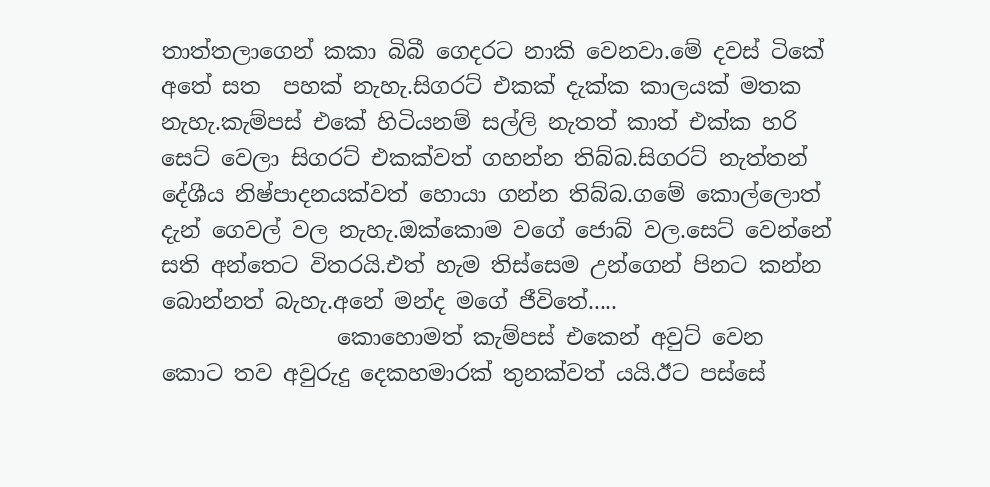තාත්තලාගෙන් කකා බිබී ගෙදරට නාකි වෙනවා.මේ දවස් ටිකේ අතේ සත  පහක් නැහැ.සිගරට් එකක් දැක්ක කාලයක් මතක නැහැ.කැම්පස් එකේ හිටියනම් සල්ලි නැතත් කාත් එක්ක හරි සෙට් වෙලා සිගරට් එකක්වත් ගහන්න තිබ්බ.සිගරට් නැත්තන් දේශීය නිෂ්පාදනයක්වත් හොයා ගන්න තිබ්බ.ගමේ කොල්ලොත් දැන් ගෙවල් වල නැහැ.ඔක්කොම වගේ ජොබ් වල.සෙට් වෙන්නේ සති අන්තෙට විතරයි.එත් හැම තිස්සෙම උන්ගෙන් පිනට කන්න බොන්නත් බැහැ.අනේ මන්ද මගේ ජීවිතේ.....
                කොහොමත් කැම්පස් එකෙන් අවුට් වෙන කොට තව අවුරුදු දෙකහමාරක් තුනක්වත් යයි.ඊට පස්සේ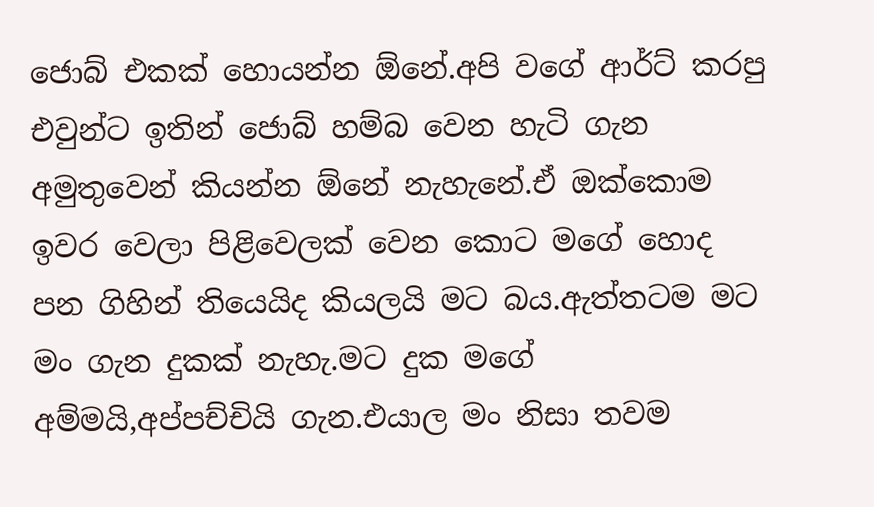ජොබ් එකක් හොයන්න ඕනේ.අපි වගේ ආර්ට් කරපු එවුන්ට ඉතින් ජොබ් හම්බ වෙන හැටි ගැන අමුතුවෙන් කියන්න ඕනේ නැහැනේ.ඒ ඔක්කොම ඉවර වෙලා පිළිවෙලක් වෙන කොට මගේ හොද පන ගිහින් තියෙයිද කියලයි මට බය.ඇත්තටම මට මං ගැන දුකක් නැහැ.මට දුක මගේ අම්මයි,අප්පච්චියි ගැන.එයාල මං නිසා තවම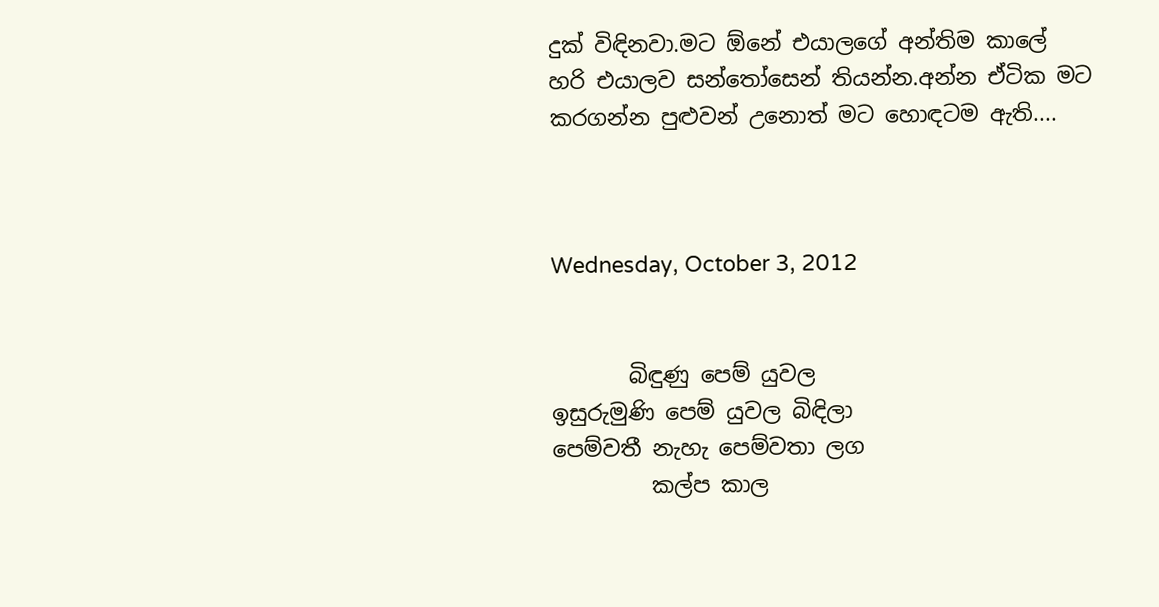දුක් විඳිනවා.මට ඕනේ එයාලගේ අන්තිම කාලේ හරි එයාලව සන්තෝසෙන් තියන්න.අන්න ඒටික මට කරගන්න පුළුවන් උනොත් මට හොඳටම ඇති....



Wednesday, October 3, 2012


       බිඳුණු පෙම් යුවල
ඉසුරුමුණි පෙම් යුවල බිඳිලා
පෙම්වතී නැහැ පෙම්වතා ලග
         කල්ප කාල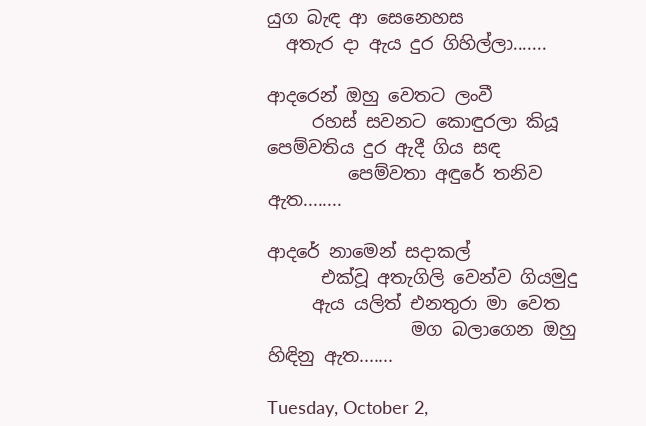යුග බැඳ ආ සෙනෙහස
  අතැර දා ඇය දුර ගිහිල්ලා.......

ආදරෙන් ඔහු වෙතට ලංවී
     රහස් සවනට කොඳුරලා කියූ
පෙම්වතිය දුර ඇදී ගිය සඳ
         පෙම්වතා අඳුරේ තනිව ඇත........

ආදරේ නාමෙන් සදාකල්
      එක්වූ අතැගිලි වෙන්ව ගියමුදු
     ඇය යලිත් එනතුරා මා වෙත
                මග බලාගෙන ඔහු හිඳිනු ඇත.......

Tuesday, October 2,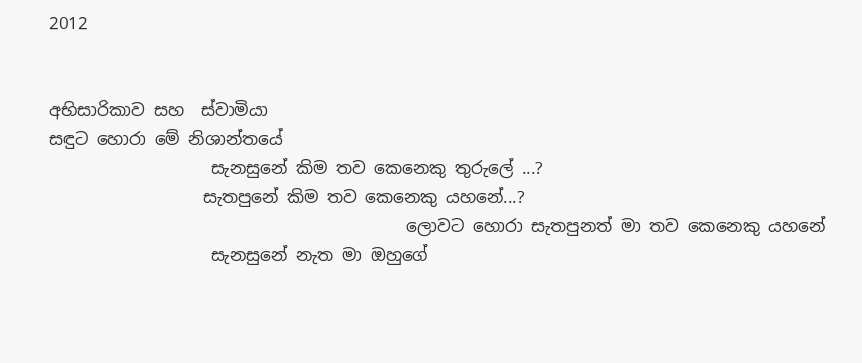2012


අභිසාරිකාව සහ  ස්වාමියා
සඳුට හොරා මේ නිශාන්තයේ
                   සැනසුනේ කිම තව කෙනෙකු තුරුලේ ...?
                  සැතපුනේ කිම තව කෙනෙකු යහනේ...?
                                          ලොවට හොරා සැතපුනත් මා තව කෙනෙකු යහනේ
                   සැනසුනේ නැත මා ඔහුගේ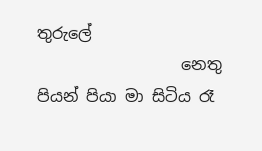තුරුලේ
                  නෙතු පියන් පියා මා සිටිය රෑ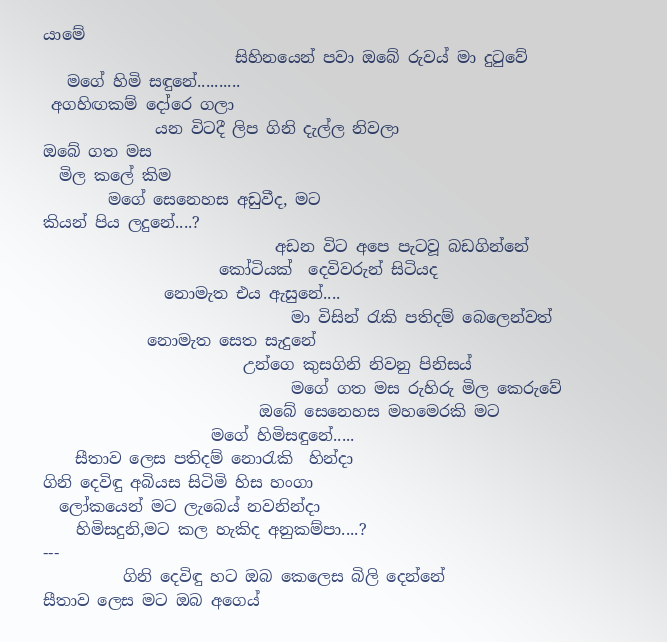යාමේ
                        සිහිනයෙන් පවා ඔබේ රුවය් මා දුටුවේ
   මගේ හිමි සඳුනේ..........
 අගහිඟකම් දෝරෙ ගලා
              යන විටදී ලිප ගිනි දැල්ල නිවලා
ඔබේ ගත මස
  මිල කලේ කිම
        මගේ සෙනෙහස අඩුවීද, මට
කියන් පිය ලදුනේ....?
                             අඩන විට අපෙ පැටවූ බඩගින්නේ
                      කෝටියක්  දෙවිවරුන් සිටියද
               නොමැත එය ඇසුනේ....
                               මා විසින් රැකි පතිදම් බෙලෙන්වත්
             නොමැත සෙත සැදුනේ
                         උන්ගෙ කුසගිනි නිවනු පිනිසය්
                               මගේ ගත මස රුහිරු මිල කෙරුවේ
                           ඔබේ සෙනෙහස මහමෙරකි මට
                     මගේ හිමිසඳුනේ.....
    සීතාව ලෙස පතිදම් නොරැකි  හින්දා
ගිනි දෙවිඳු අබියස සිටිමි හිස හංගා
  ලෝකයෙන් මට ලැබෙය් නවනින්දා
    හිමිසදුනි,මට කල හැකිද අනුකම්පා....?
---
          ගිනි දෙවිඳු හට ඔබ කෙලෙස බිලි දෙන්නේ
සීතාව ලෙස මට ඔබ අගෙය්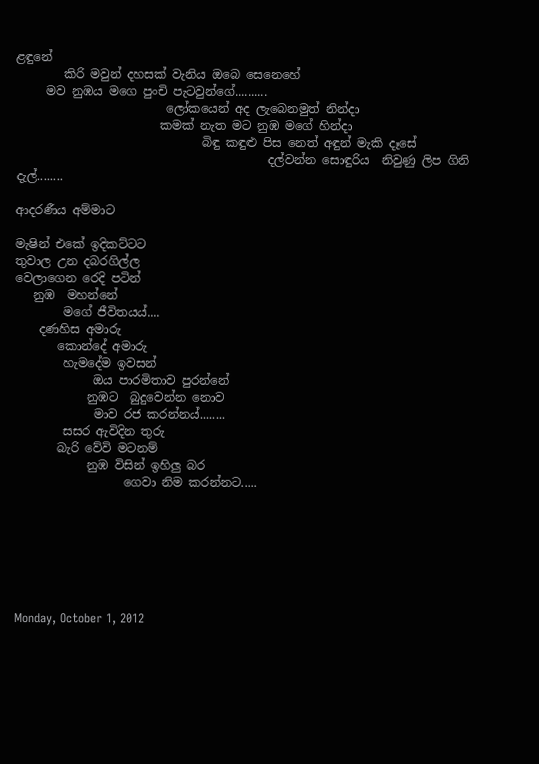ළඳුනේ
        කිරි මවුන් දහසක් වැනිය ඔබෙ සෙනෙහේ
     මව නුඹය මගෙ පුංචි පැටවුන්ගේ..........
                         ලෝකයෙන් අද ලැබෙනමුත් නින්දා
                        කමක් නැත මට නුඹ මගේ හින්දා
                               බිඳු කඳුළු පිස නෙත් අඳුන් මැකි දෑසේ
                                          දල්වන්න සොඳුරිය  නිවුණු ලිප ගිනි දැල්........

ආදරණීය අම්මාට

මැෂින් එකේ ඉදිකට්ටට
තුවාල උන දබරගිල්ල
වෙලාගෙන රෙදි පටින්
   නුඹ  මහන්නේ
        මගේ ජීවිතයය්....
    දණහිස අමාරු
       කොන්දේ අමාරු
        හැමදේම ඉවසන්
             ඔය පාරමිතාව පුරන්නේ
            නුඹට  බුදුවෙන්න නොව
             මාව රජ කරන්නය්........
        සසර ඇවිදින තුරු
       බැරි වේවි මටනම්
            නුඹ විසින් ඉහිලු බර
                  ගෙවා නිම කරන්නට.....







Monday, October 1, 2012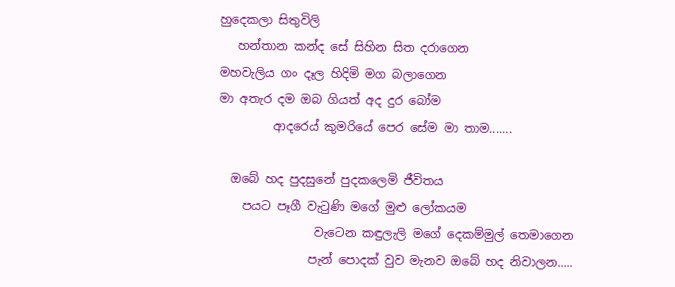හුදෙකලා සිතුවිලි
   හන්තාන කන්ද සේ සිහින සිත දරාගෙන
මහවැලිය ගං දෑල හිදිමි මග බලාගෙන
මා අතැර දම ඔබ ගියත් අද දුර බෝම
         ආදරෙය් කුමරියේ පෙර සේම මා තාම.......

  ඔබේ හද පුදසුනේ පුදකලෙමි ජීවිතය
    පයට පෑගී වැටුණි මගේ මුළු ලෝකයම
                වැටෙන කඳුලැලි මගේ දෙකම්මුල් තෙමාගෙන
               පැන් පොදක් වුව මැනව ඔබේ හද නිවාලන.....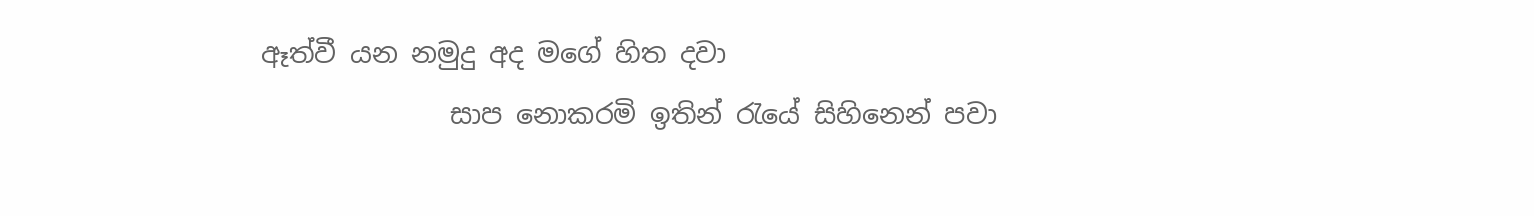ඈත්වී යන නමුදු අද මගේ හිත දවා
              සාප නොකරමි ඉතින් රැයේ සිහිනෙන් පවා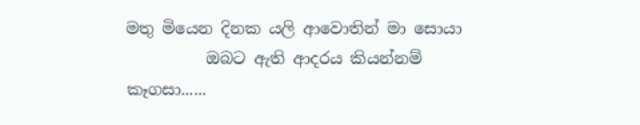මතු මියෙන දිනක යලි ආවොතින් මා සොයා
          ඔබට ඇති ආදරය කියන්නම් කෑගසා......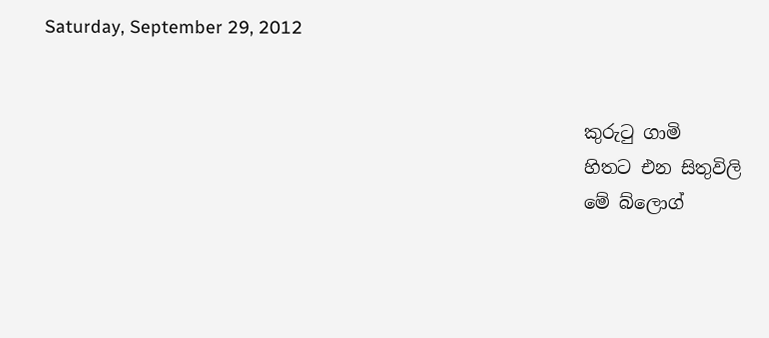Saturday, September 29, 2012


                                                            කුරුටු ගාමි
                                                            හිතට එන සිතුවිලි
                                                            මේ බ්ලොග්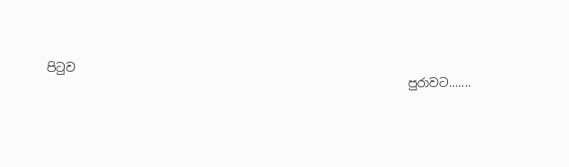පිටුව
                                                            පුරාවට.......